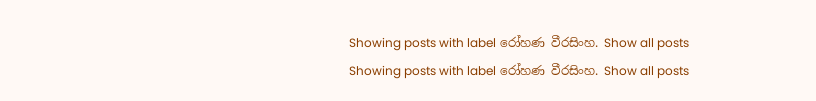Showing posts with label රෝහණ වීරසිංහ. Show all posts
Showing posts with label රෝහණ වීරසිංහ. Show all posts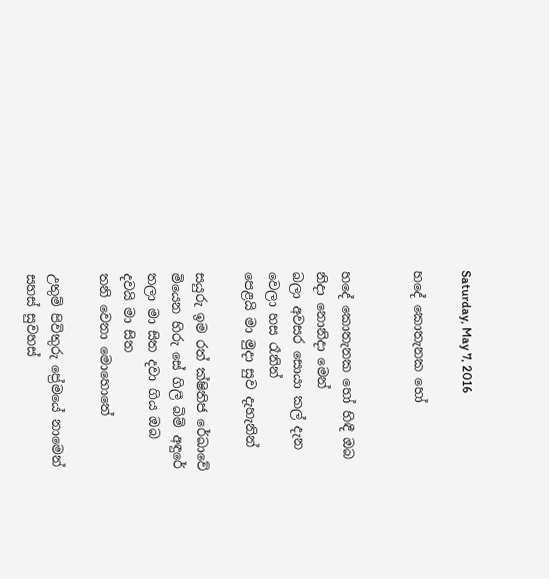Saturday, May 7, 2016

හදේ කොතැනක හෝ


හදේ කොතැනක හෝ හිඳී ඔබ
නිදා නොනිදා මෙන්
බලා අවසර සොයා කල් දැන
වෙලා හස රෑනින්
පෙළයි මා මුදා සුව දැහැනින්

සයුරු ඉම රත් ක්ෂිතිජ රේඛාවේ
මියෙන හිරු සේ ගිලී බිම් අඳුරේ
තලා මා සිත දවා ගිය ඔබ
දවයි මා සිත
තනි වෙනා මොහොතේ

උතුම් පිවිතුරු ප්‍රේමයේ නාමෙන්
සහස් සුවහස්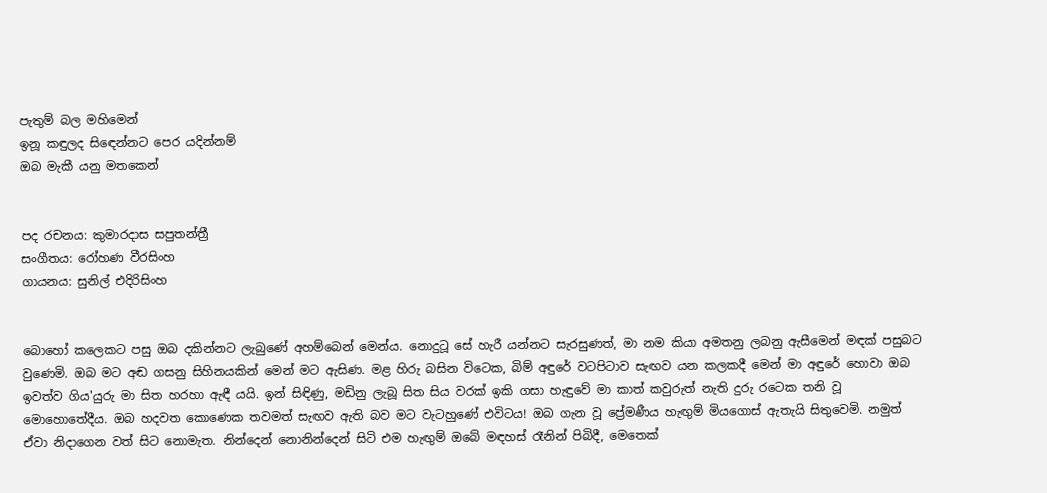පැතුම් බල මහිමෙන්
ඉනූ කඳුලද සිඳෙන්නට පෙර යදින්නම්
ඔබ මැකී යනු මතකෙන්


පද රචනය: කුමාරදාස සපුතන්ත්‍රී
සංගීතය: රෝහණ වීරසිංහ
ගායනය: සුනිල් එදිරිසිංහ


බොහෝ කලෙකට පසු ඔබ දකින්නට ලැබුණේ අහම්බෙන් මෙන්ය. නොදුටූ සේ හැරී යන්නට සැරසුණත්, මා නම කියා අමතනු ලබනු ඇසීමෙන් මඳක් පසුබට වුණෙමි. ඔබ මට අඬ ගසනු සිහිනයකින් මෙන් මට ඇසිණ. මළ හිරු බසින විටෙක, බිම් අඳුරේ වටපිටාව සැඟව යන කලකදී මෙන් මා අඳුරේ හොවා ඔබ ඉවත්ව ගිය'යුරු මා සිත හරහා ඇඳී යයි. ඉන් සිඳිණු, මඩිනු ලැබූ සිත සිය වරක් ඉකි ගසා හැඳුවේ මා කාත් කවුරුත් නැති දුරු රටෙක තනි වූ මොහොතේදීය. ඔබ හදවත කොණෙක තවමත් සැඟව ඇති බව මට වැටහුණේ එවිටය! ඔබ ගැන වූ ප්‍රේමණීය හැඟුම් මියගොස් ඇතැයි සිතුවෙමි. නමුත් ඒවා නිදාගෙන වත් සිට නොමැත. නින්දෙන් නොනින්දෙන් සිටි එම හැඟුම් ඔබේ මඳහස් රෑනින් පිබිදී, මෙතෙක්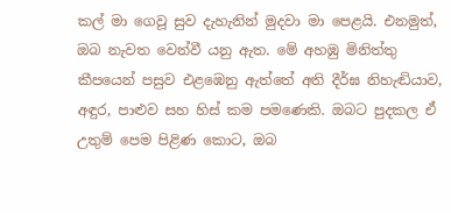කල් මා ගෙවූ සුව දැහැනින් මුදවා මා පෙළයි. එනමුත්, ඔබ නැවත වෙන්වී යනු ඇත. මේ අහඹු මිනිත්තු කීපයෙන් පසුව එළඹෙනු ඇත්තේ අති දීර්ඝ නිහැඬියාව, අඳුර, පාළුව සහ හිස් කම පමණෙකි. ඔබට පුදකල ඒ උතුම් පෙම පිළිණ කොට, ඔබ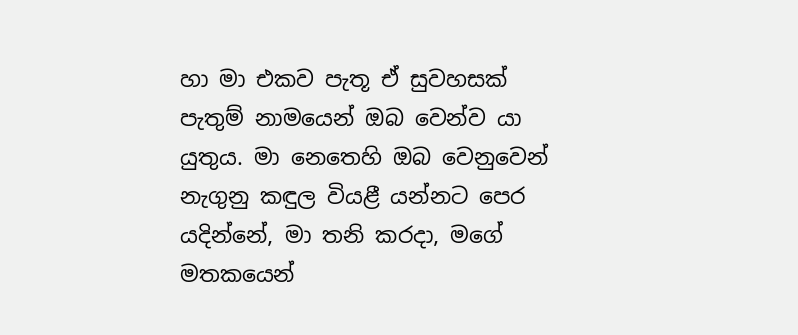හා මා එකව පැතූ ඒ සුවහසක් පැතුම් නාමයෙන් ඔබ වෙන්ව යා යුතුය. මා නෙතෙහි ඔබ වෙනුවෙන් නැගුනු කඳුල වි‍යළී යන්නට පෙර යදින්නේ, මා තනි කරදා, මගේ මතකයෙන්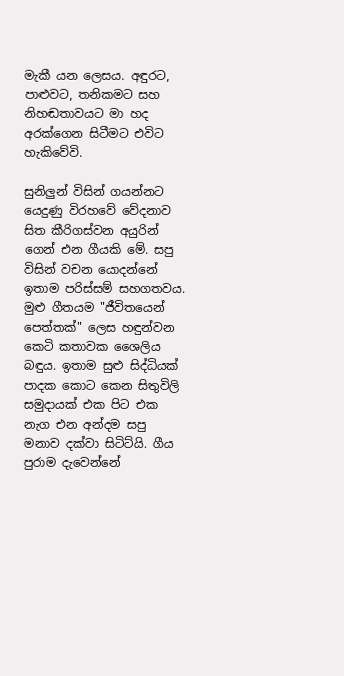මැකී යන ලෙසය. අඳුරට, පාළුවට, තනිකමට සහ නිහඬතාවයට මා හද අරක්ගෙන සිටීමට එවිට හැකිවේවි.

සුනිලුන් විසින් ගයන්නට යෙදුණු විරහවේ වේදනාව සිත කීරිගස්වන අයුරින් ගෙන් එන ගීයකි මේ. සපු විසින් වචන යොදන්නේ ඉතාම පරිස්සම් සහගතවය. මුළු ගීතයම "ජීවිතයෙන් පෙත්තක්" ලෙස හඳුන්වන කෙටි කතාවක ශෛලිය බඳුය. ඉතාම සුළු සිද්ධියක් පාදක කොට කෙන සිතුවිලි සමුදායක් එක පිට එක නැග එන අන්දම සපු මනාව දක්වා සිටිට්යි. ගීය පුරාම දැවෙන්නේ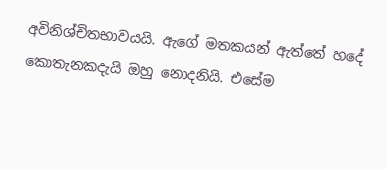අවිනිශ්චිතභාවයයි. ඇගේ මතකයන් ඇත්තේ හදේ කොතැනකදැයි ඔහු නොදනියි. එසේම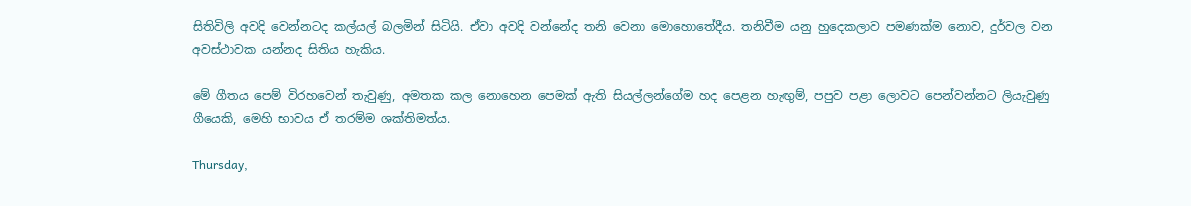සිතිවිලි අවදි වෙන්නටද කල්යල් බලමින් සිටියි. ඒවා අවදි වන්නේද තනි වෙනා මොහොතේදීය. තනිවීම යනු හුදෙකලාව පමණක්ම නොව, දුර්වල වන අවස්ථාවක යන්නද සිතිය හැකිය.

මේ ගීතය පෙම් විරහවෙන් තැවුණු, අමතක කල නොහෙන පෙමක් ඇති සියල්ලන්ගේම හද පෙළන හැඟුම්, පපුව පළා ලොවට පෙන්වන්නට ලියැවුණු ගීයෙකි, මෙහි භාවය ඒ තරම්ම ශක්තිමත්ය.

Thursday,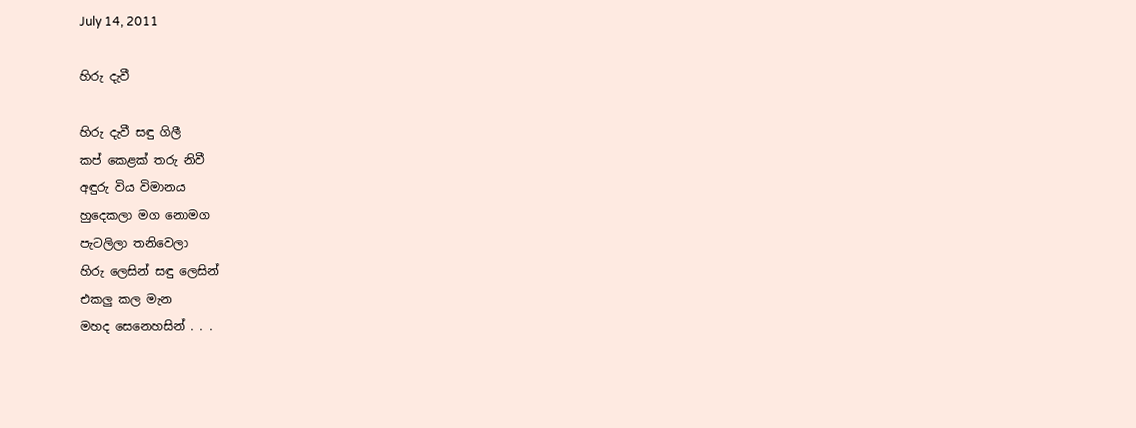July 14, 2011

හිරු දැවී

හිරු දැවී සඳු ගිලී
කප් කෙළක් තරු නිවී
අඳුරු විය විමානය
හුදෙකලා මග නොමග
පැටලිලා තනිවෙලා
හිරු ලෙසින් සඳු ලෙසින්
එකලු කල මැන
මහද සෙනෙහසින් . . .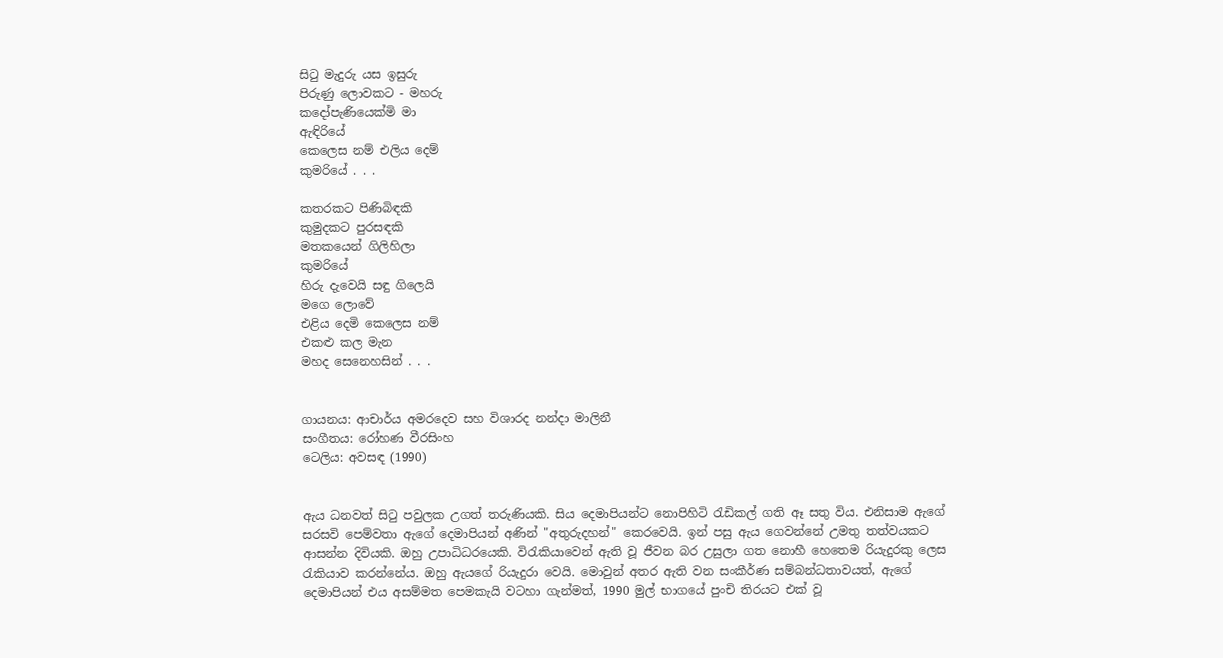සිටු මැදුරු යස ඉසුරු
පිරුණු ලොවකට - මහරු
කදෝපැණියෙක්මි මා
ඇඳිරියේ
කෙලෙස නම් එලිය දෙම්
කුමරියේ . . .

කතරකට පිණිබිඳකි
කුමුදකට පුරසඳකි
මතකයෙන් ගිලිහිලා
කුමරියේ
හිරු දැවෙයි සඳු ගිලෙයි
මගෙ ලොවේ
එළිය දෙමි කෙලෙස නම්
එකළු කල මැන
මහද සෙනෙහසින් . . .


ගායනය: ආචාර්ය අමරදෙව සහ විශාරද නන්දා මාලිනී
සංගීතය: රෝහණ වීරසිංහ
ටෙලිය: අවසඳ (1990)


ඇය ධනවත් සිටු පවුලක උගත් තරුණියකි. සිය දෙමාපියන්ට නොපිහිටි රැඩිකල් ගති ඈ සතු විය. එනිසාම ඇගේ සරසවි පෙම්වතා ඇගේ දෙමාපියන් අණින් "අතුරුදහන්" කෙරවෙයි. ඉන් පසු ඇය ගෙවන්නේ උමතු තත්වයකට ආසන්න දිවියකි. ඔහු උපාධිධරයෙකි. විරැකියාවෙන් ඇති වූ ජීවන බර උසුලා ගත නොහී හෙතෙම රියැදුරකු ලෙස රැකියාව කරන්නේය. ඔහු ඇයගේ රියැදුරා වෙයි. මොවුන් අතර ඇති වන සංකීර්ණ සම්බන්ධතාවයත්, ඇගේ දෙමාපියන් එය අසම්මත පෙමකැයි වටහා ගැන්මත්, 1990 මුල් භාගයේ පුංචි තිරයට එක් වූ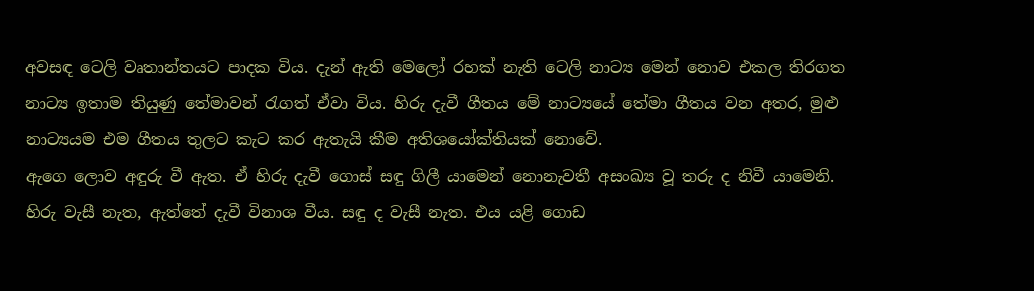අවසඳ ටෙලි වෘතාන්තයට පාදක විය. දැන් ඇති මෙලෝ රහක් නැති ටෙලි නාට්‍ය මෙන් නොව එකල තිරගත නාට්‍ය ඉතාම තියුණු තේමාවන් රැගත් ඒවා විය. හිරු දැවී ගීතය මේ නාට්‍යයේ තේමා ගීතය වන අතර, මුළු නාට්‍යයම එම ගීතය තුලට කැට කර ඇතැයි කීම අතිශයෝක්තියක් නොවේ.
ඇගෙ ලොව අඳුරු වී ඇත. ඒ හිරු දැවී ගොස් සඳු ගිලී යාමෙන් නොනැවතී අසංඛ්‍ය වූ තරු ද නිවී යාමෙනි. හිරු වැසී නැත, ඇත්තේ දැවී විනාශ වීය. සඳු ද වැසී නැත. එය යළි ගොඩ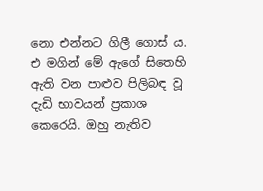නො එන්නට ගිලී ගොස් ය. එ මගින් මේ ඇගේ සිතෙහි ඇති වන පාළුව පිලිබඳ වූ දැඩි භාවයන් ප්‍රකාශ කෙරෙයි. ඔහු නැතිව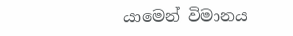යාමෙන් විමානය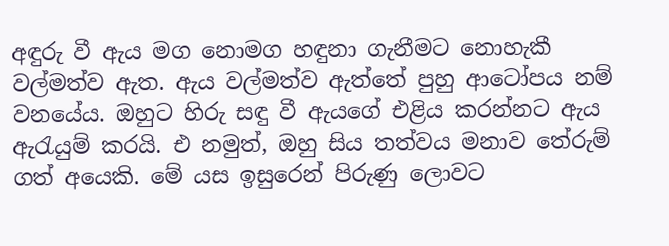අඳුරු වී ඇය මග නොමග හඳුනා ගැනීමට නොහැකී වල්මත්ව ඇත. ඇය වල්මත්ව ඇත්තේ පුහු ආටෝපය නම් වනයේය. ඔහුට හිරු සඳු වී ඇයගේ එළිය කරන්නට ඇය ඇරැයුම් කරයි. එ නමුත්, ඔහු සිය තත්වය මනාව තේරුම් ගත් අයෙකි. මේ යස ඉසුරෙන් පිරුණු ලොවට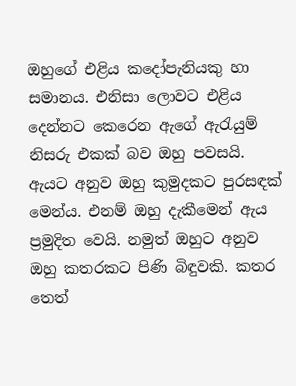ඔහුගේ එළිය කදෝපැනියකු හා සමානය. එනිසා ලොවට එළිය දෙන්නට කෙරෙන ඇගේ ඇරැයුම් නිසරු එකක් බව ඔහු පවසයි. ඇයට අනුව ඔහු කුමුදකට පුරසඳක් මෙන්ය. එනම් ඔහු දැකීමෙන් ඇය ප්‍රමුදිත වෙයි. නමුත් ඔහුට අනුව ඔහු කතරකට පිණි බිඳුවකි. කතර තෙත්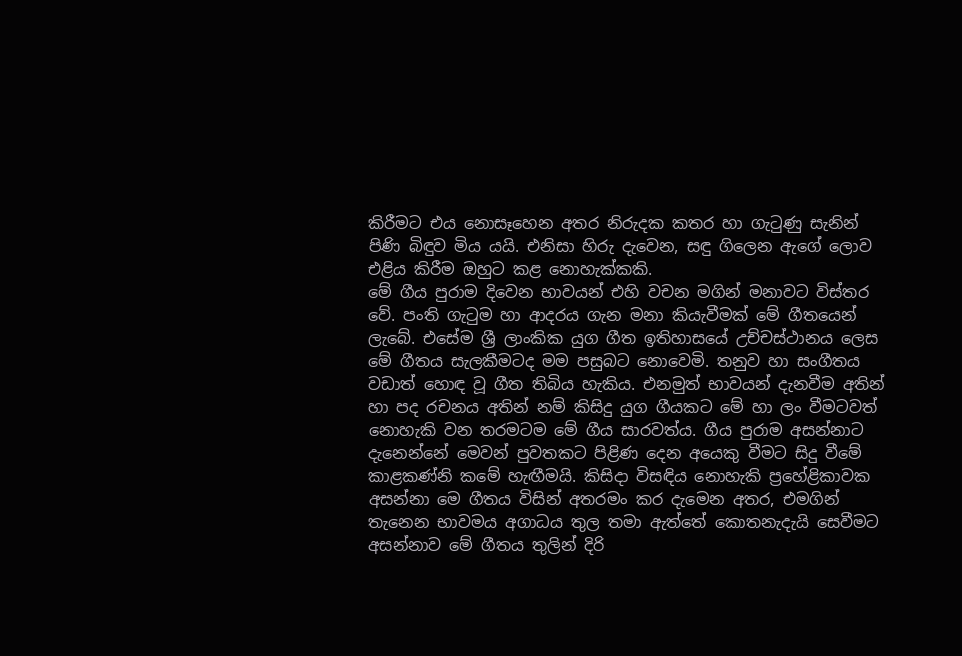කිරීමට එය නොසෑහෙන අතර නිරුදක කතර හා ගැටුණු සැනින් පිණි බිඳුව මිය යයි. එනිසා හිරු දැවෙන, සඳු ගිලෙන ඇගේ ලොව එළිය කිරීම ඔහුට කළ නොහැක්කකි.
මේ ගීය පුරාම දිවෙන භාවයන් එහි වචන මගින් මනාවට විස්තර වේ. පංති ගැටුම හා ආදරය ගැන මනා කියැවීමක් මේ ගීතයෙන් ලැබේ. එසේම ශ්‍රී ලාංකික යුග ගීත ඉතිහාසයේ උච්චස්ථානය ලෙස මේ ගීතය සැලකීමටද මම පසුබට නොවෙමි. තනුව හා සංගීතය වඩාත් හොඳ වූ ගීත තිබිය හැකිය. එනමුත් භාවයන් දැනවීම අතින් හා පද රචනය අතින් නම් කිසිදු යුග ගීයකට මේ හා ලං වීමටවත් නොහැකි වන තරමටම මේ ගීය සාරවත්ය. ගීය පුරාම අසන්නාට දැනෙන්නේ මෙවන් පුවතකට පිළිණ දෙන අයෙකු වීමට සිදු වීමේ කාළකණ්නි කමේ හැඟීමයි. කිසිදා විසඳිය නොහැකි ප්‍රහේළිකාවක අසන්නා මෙ ගීතය විසින් අතරමං කර දැමෙන අතර, එමගින් තැනෙන භාවමය අගාධය තුල තමා ඇත්තේ කොතනැදැයි සෙවීමට අසන්නාව මේ ගීතය තුලින් දිරි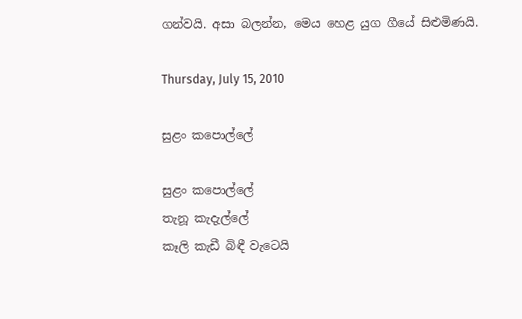ගන්වයි. අසා බලන්න, මෙය හෙළ යුග ගීයේ සිළුමිණයි.

Thursday, July 15, 2010

සුළං කපොල්ලේ

සුළං කපොල්ලේ
තැනූ කැදැල්ලේ
කෑලි කැඩී බිඳී වැටෙයි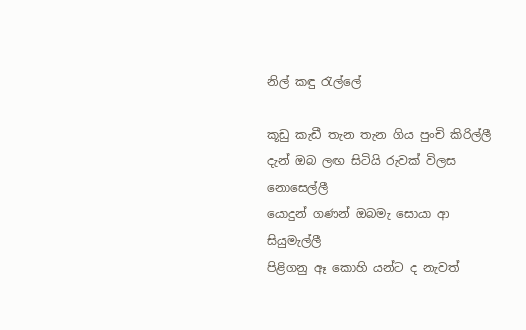නිල් කඳු රැල්ලේ

කූඩු කැඩී තැන තැන ගිය පුංචි කිරිල්ලී
දැන් ඔබ ලඟ සිටියි රුවක් විලස නොසෙල්ලී
යොදුන් ගණන් ඔබමැ සොයා ආ සියුමැල්ලී
පිළිගනු ඈ කොහි යන්ට ද නැවත්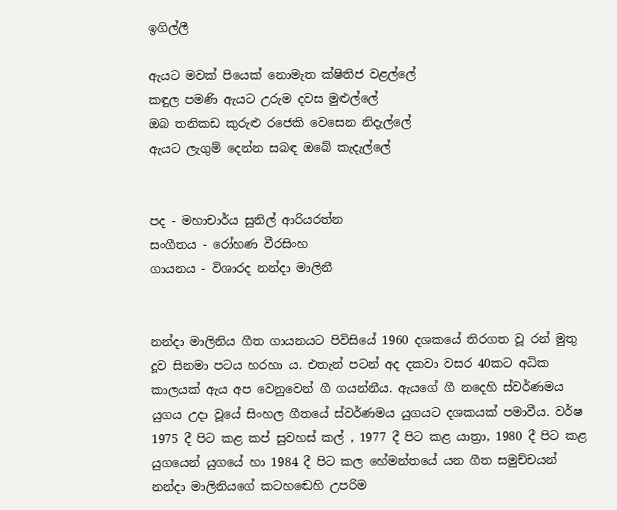ඉගිල්ලී

ඇයට මවක් පියෙක් නොමැත ක්ෂිතිජ වළල්ලේ
කඳුල පමණි ඇයට උරුම දවස මුළුල්ලේ
ඔබ තනිකඩ කුරුළු රජෙකි වෙසෙන නිදැල්ලේ
ඇයට ලැගුම් දෙන්න සබඳ ඔබේ කැදැල්ලේ


පද - මහාචාර්ය සුනිල් ආරියරත්න
සංගීතය - රෝහණ වීරසිංහ
ගායනය - විශාරද නන්දා මාලිනී


නන්දා මාලිනිය ගීත ගායනයට පිවිසියේ 1960 දශකයේ තිරගත වූ රන් මුතු දූව සිනමා පටය හරහා ය. එතැන් පටන් අද දකවා වසර 40කට අධික කාලයක් ඇය අප වෙනුවෙන් ගී ගයන්නීය. ඇයගේ ගී නදෙහි ස්වර්ණමය යුගය උදා වූයේ සිංහල ගීතයේ ස්වර්ණමය යුගයට දශකයක් පමාවීය. වර්ෂ 1975 දී පිට කළ කප් සුවහස් කල් , 1977 දී පිට කළ යාත්‍රා, 1980 දී පිට කළ යුගයෙන් යුගයේ හා 1984 දී පිට කල හේමන්තයේ යන ගීත සමුච්චයන් නන්දා මාලිනියගේ කටහඬෙහි උපරිම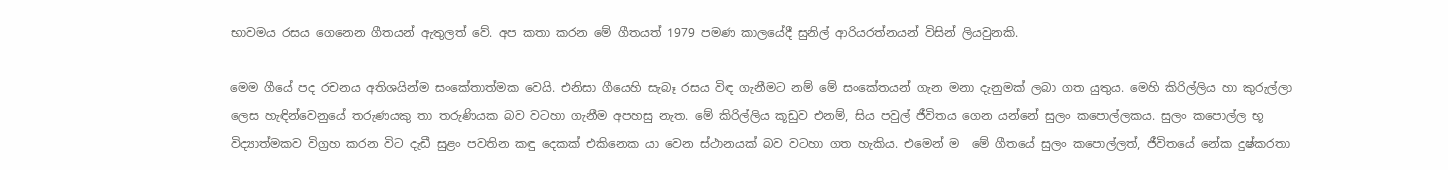භාවමය රසය ගෙනෙන ගීතයන් ඇතුලත් වේ. අප කතා කරන මේ ගීතයත් 1979 පමණ කාලයේදී සුනිල් ආරියරත්නයන් විසින් ලියවුනකි.

මෙම ගීයේ පද රචනය අතිශයින්ම සංකේතාත්මක වෙයි. එනිසා ගීයෙහි සැබෑ රසය විඳ ගැනීමට නම් මේ සංකේතයන් ගැන මනා දැනුමක් ලබා ගත යුතුය. මෙහි කිරිල්ලිය හා කුරුල්ලා ලෙස හැඳින්වෙනුයේ තරුණයකු තා තරුණියක බව වටහා ගැනීම අපහසු නැත. මේ කිරිල්ලිය කූඩුව එනම්, සිය පවුල් ජීවිතය ගෙන යන්නේ සුලං කපොල්ලකය. සුලං කපොල්ල භූ විද්‍යාත්මකව විග්‍රහ කරන විට දැඩී සුළං පවතින කඳු දෙකක් එකිනෙක යා වෙන ස්ථානයක් බව වටහා ගත හැකිය. එමෙන් ම  මේ ගීතයේ සුලං කපොල්ලත්, ජීවිතයේ නේක දුෂ්කරතා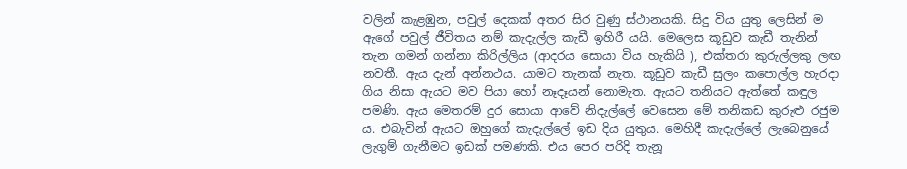වලින් කැළඹුන, පවුල් දෙකක් අතර සිර වුණු ස්ථානයකි. සිදු විය යුතු ලෙසින් ම ඇගේ පවුල් ජීවිතය නම් කැදැල්ල කැඩී ඉහිරී යයි. මෙලෙස කූඩුව කැඩී තැනින් තැන ගමන් ගන්නා කිරිල්ලිය (ආදරය සොයා විය හැකියි ), එක්තරා කුරුල්ලකු ලඟ නවතී. ඇය දැන් අන්නථය. යාමට තැනක් නැත. කූඩුව කැඩී සුලං කපොල්ල හැරදා ගිය නිසා ඇයට මව පියා හෝ නෑදෑයන් නොමැත. ඇයට තනියට ඇත්තේ කඳුල පමණි. ඇය මෙතරම් දුර සොයා ආවේ නිදැල්ලේ වෙසෙන මේ තනිකඩ කුරුළු රජුම ය. එබැවින් ඇයට ඔහුගේ කැදැල්ලේ ඉඩ දිය යුතුය. මෙහිදී කැදැල්ලේ ලැබෙනුයේ ලැගුම් ගැනීමට ඉඩක් පමණකි. එය පෙර පරිදි තැනූ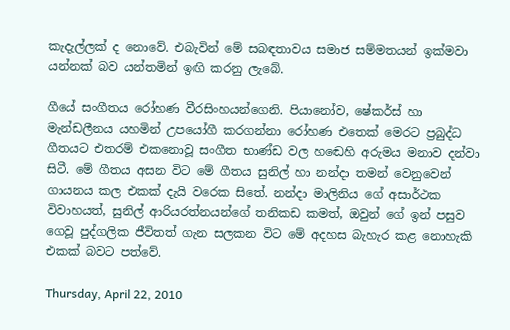කැදැල්ලක් ද නොවේ. එබැවින් මේ සබඳතාවය සමාජ සම්මතයන් ඉක්මවා යන්නක් බව යන්තමින් ඉඟි කරනු ලැබේ.

ගීයේ සංගීතය රෝහණ වීරසිංහයන්ගෙනි. පියානෝව, ෂේකර්ස් හා මැන්ඩලීනය යහමින් උපයෝගී කරගන්නා රෝහණ එතෙක් මෙරට ප්‍රබුද්ධ ගීතයට එතරම් එකනොවූ සංගීත භාණ්ඩ වල හඬෙහි අරුමය මනාව දන්වා සිටී. මේ ගීතය අසන විට මේ ගීතය සුනිල් හා නන්දා තමන් වෙනුවෙන් ගායනය කල එකක් දැයි වරෙක සිතේ. නන්දා මාලිනිය ගේ අසාර්ථක විවාහයත්, සුනිල් ආරියරත්නයන්ගේ තනිකඩ කමත්, ඔවුන් ගේ ඉන් පසුව ගෙවූ පුද්ගලික ජීවිතත් ගැන සලකන විට මේ අදහස බැහැර කළ නොහැකි එකක් බවට පත්වේ.

Thursday, April 22, 2010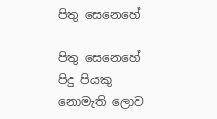පිතු සෙනෙහේ

පිතු සෙනෙහේ පිදු පියකු නොමැති ලොව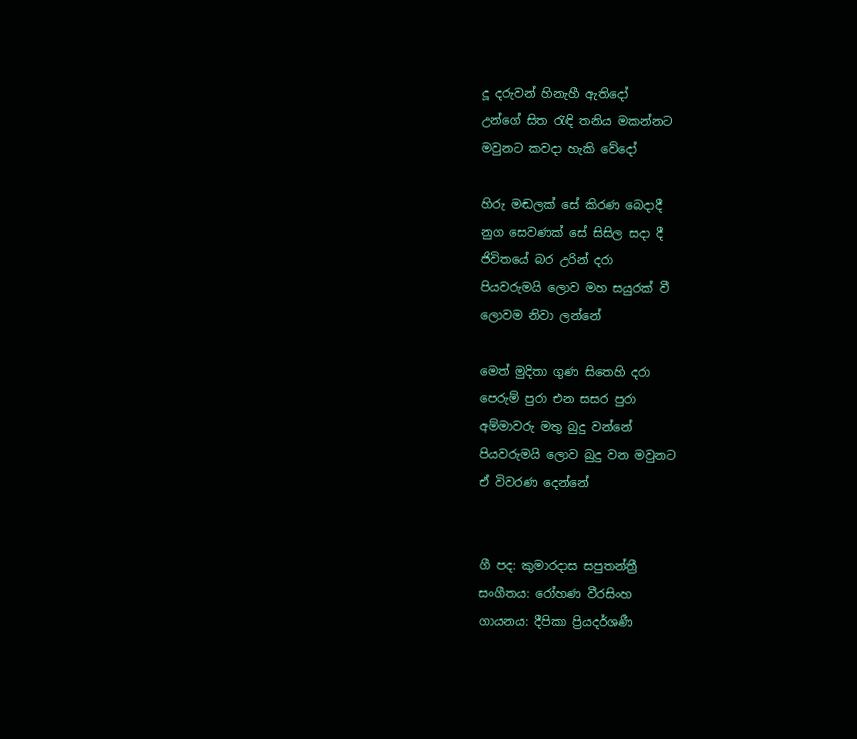දූ දරුවන් හිනැහී ඇතිදෝ
උන්ගේ සිත රැඳි තනිය මකන්නට
මවුනට කවදා හැකි වේදෝ

හිරු මඬලක් සේ කිරණ බෙදාදී
නුග සෙවණක් සේ සිසිල සදා දී
ජිවිතයේ බර උරින් දරා
පියවරුමයි ලොව මහ සයුරක් වී
ලොවම නිවා ලන්නේ

මෙත් මුදිතා ගුණ සිතෙහි දරා
පෙරුම් පුරා එන සසර පුරා
අම්මාවරු මතු බුදු වන්නේ
පියවරුමයි ලොව බුදු වන මවුනට
ඒ විවරණ දෙන්නේ


ගී පද: කුමාරදාස සපුතන්ත්‍රී
සංගීතය: රෝහණ වීරසිංහ
ගායනය: දීපිකා ප්‍රියදර්ශණී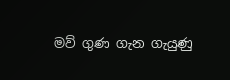මව් ගුණ ගැන ගැයුණු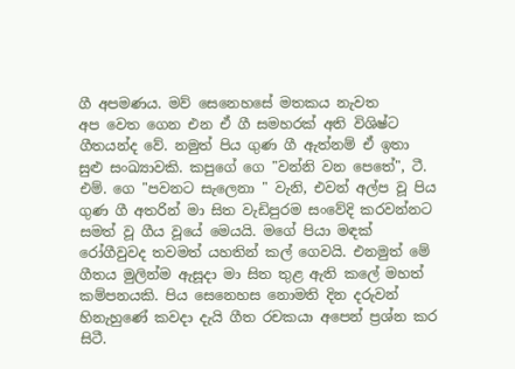ගී අපමණය. මව් සෙනෙහසේ මතකය නැවත
අප වෙත ගෙන එන ඒ ගී සමහරක් අති විශිෂ්ට ගීතයන්ද වේ. නමුත් පිය ගුණ ගී ඇත්නම් ඒ ඉතා සුළු සංඛ්‍යාවකි. කපුගේ ගෙ "වන්නි වන පෙතේ", ටී. එම්. ගෙ "පවනට සැලෙනා " වැනි, එවන් අල්ප වූ පිය ගුණ ගී අතරින් මා සිත වැඩිපුරම සංවේදි කරවන්නට සමත් වූ ගීය වූයේ මෙයයි. මගේ පියා මඳක් රෝගීවුවද තවමත් යහතින් කල් ගෙවයි. එනමුත් මේ ගීතය මුලින්ම ඇසූදා මා සිත තුළ ඇති කලේ මහත් කම්පනයකි. පිය සෙනෙහස නොමති දින දරුවන් හිනැහුණේ කවදා දැයි ගීත රචකයා අපෙන් ප්‍රශ්න කර සිටී.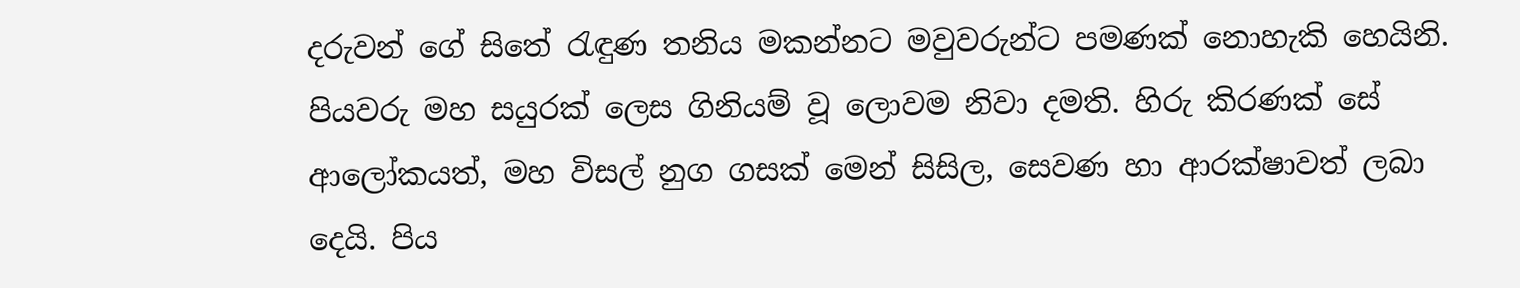දරුවන් ගේ සිතේ රැඳුණ තනිය මකන්නට මවුවරුන්ට පමණක් නොහැකි හෙයිනි. පියවරු මහ සයුරක් ලෙස ගිනියම් වූ ලොවම නිවා දමති. හිරු කිරණක් සේ ආලෝකයත්, මහ විසල් නුග ගසක් මෙන් සිසිල, සෙවණ හා ආරක්ෂාවත් ලබා දෙයි. පිය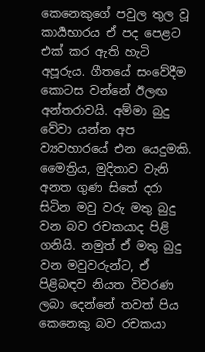කෙනෙකුගේ පවුල තුල වූ කාර්‍යභාරය ඒ පද පෙළට එක් කර ඇති හැටි අපූරුය. ගීතයේ සංවේදීම කොටස වන්නේ ඊලඟ අන්තරාවයි. අම්මා බුදු වේවා යන්න අප ව්‍යවහාරයේ එන යෙදුමකි. මෛත්‍රිය, මුදිතාව වැනි අනත ගුණ සිතේ දරා සිටින මවු වරු මතු බුදු වන බව රචකයාද පිළි ගනියි. නමුත් ඒ මතු බුදු වන මවුවරුන්ට, ඒ පිළිබඳව නියත විවරණ ලබා දෙන්නේ තවත් පිය කෙනෙකු බව රචකයා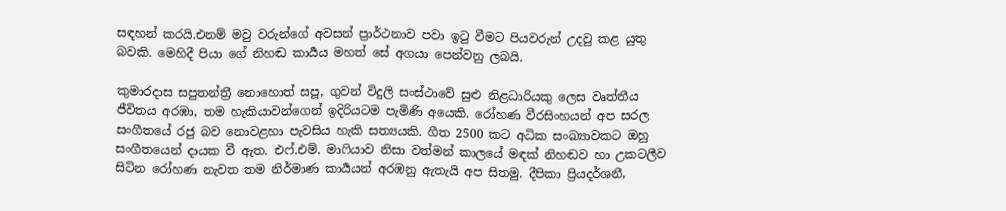සඳහන් කරයි.එනම් මවු වරුන්ගේ අවසන් ප්‍රාර්ථනාව පවා ඉටු වීමට පියවරුන් උදවු කළ යුතු බවකි. මෙහිදී පියා ගේ නිහඬ කාර්‍යය මහත් සේ අගයා පෙන්වනු ලබයි.

කුමාරදාස සපුතන්ත්‍රී නොහොත් සපූ, ගුවන් විදුලි සංස්ථාවේ සුළු නිළධාරියකු ලෙස වෘත්තීය ජීවිතය අරඹා, තම හැකියාවන්ගෙන් ඉදිරියටම පැමිණි අයෙකි. රෝහණ වීරසිංහයන් අප සරල සංගීතයේ රජු බව නොවළහා පැවසිය හැකි සත්‍යයකි. ගීත 2500 කට අධික සංඛ්‍යාවකට ඔහු සංගීතයෙන් දායක වී ඇත. එෆ්.එම්. මාෆියාව නිසා වත්මන් කාලයේ මඳක් නිහඬව හා උකටලීව සිටින රෝහණ නැවත තම නිර්මාණ කාර්‍යයන් අරඹනු ඇතැයි අප සිතමු. දීපිකා ප්‍රියදර්ශනී,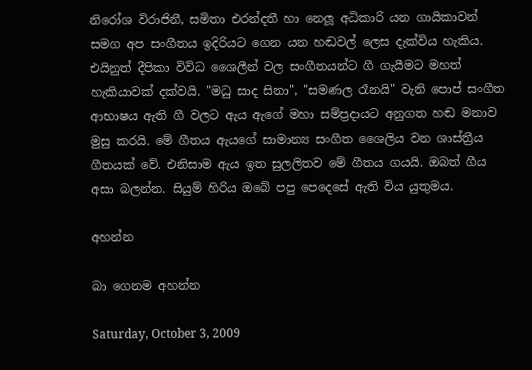නිරෝශ විරාජිනී, සමිතා එරන්දතී හා නෙලූ අධිකාරි යන ගායිකාවන් සමග අප සංගීතය ඉදිරියට ගෙන යන හඬවල් ලෙස දැක්විය හැකිය. එයිනුත් දීපිකා විවිධ ශෛලීන් වල සංගීතයන්ට ගී ගැයීමට මහත් හැකියාවක් දක්වයි. "මධු සාද සිනා", "සමණල රෑනයි" වැනි පොප් සංගීත ආභාෂය ඇති ගී වලට ඇය ඇගේ මහා සම්ප්‍රදායට අනුගත හඬ මනාව මුසු කරයි. මේ ගීතය ඇයගේ සාමාන්‍ය සංගීත ශෛලිය වන ශාස්ත්‍රීය ගීතයක් වේ. එනිසාම ඇය ඉත සුලලිතව මේ ගීතය ගයයි. ඔබත් ගීය අසා බලන්න. සියුම් හිරිය ඔබේ පපු පෙදෙසේ ඇති විය යුතුමය.

අහන්න

බා ගෙනම අහන්න

Saturday, October 3, 2009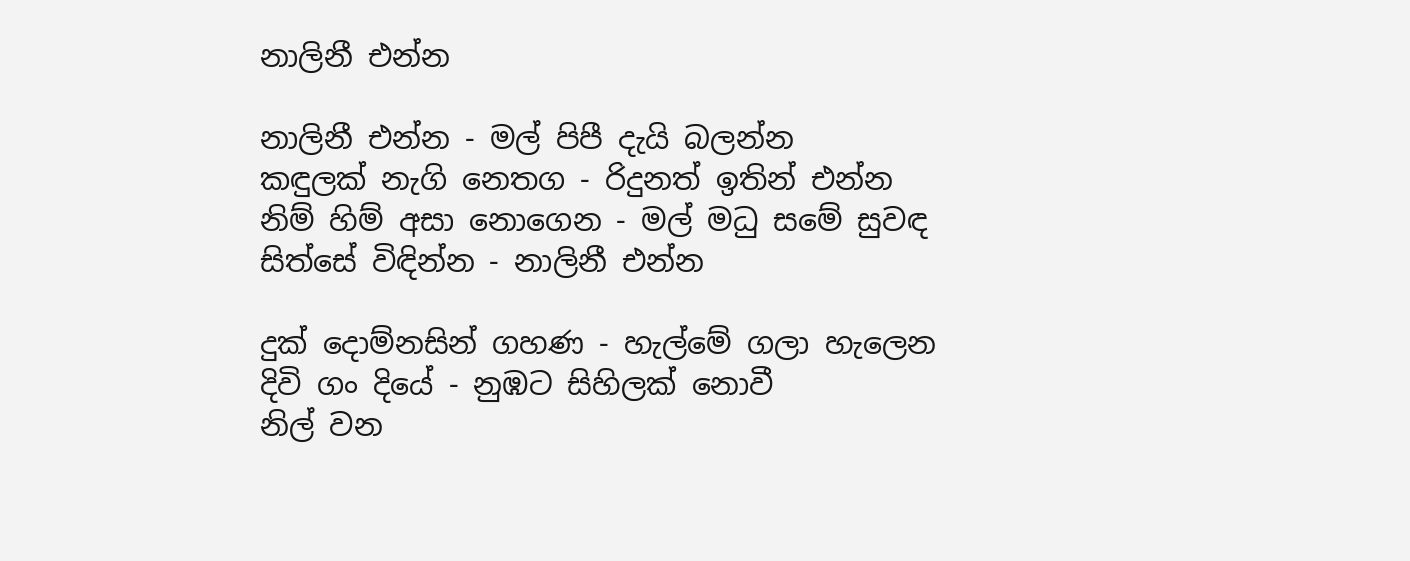නාලිනී එන්න

නාලිනී එන්න - මල් පිපී දැයි බලන්න
කඳුලක් නැගි නෙතග - රිදුනත් ඉතින් එන්න
නිම් හිම් අසා නොගෙන - මල් මධු සමේ සුවඳ
සිත්සේ විඳින්න - නාලිනී එන්න

දුක් දොම්නසින් ගහණ - හැල්මේ ගලා හැලෙන
දිවි ගං දියේ - නුඹට සිහිලක් නොවී
නිල් වන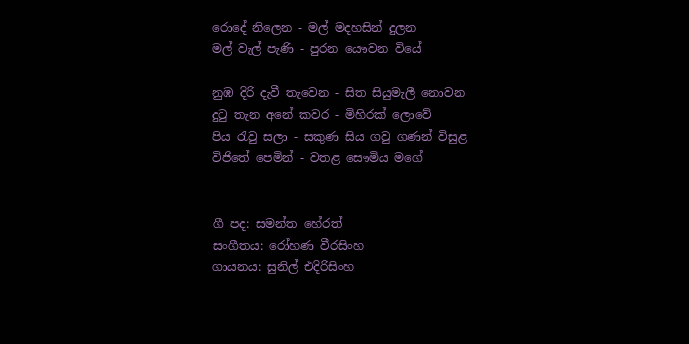රොදේ නිලෙන - මල් මදහසින් දුලන
මල් වැල් පැණි - පුරන යෞවන වියේ

නුඹ දිරි දැවී තැවෙන - සිත සියුමැලී නොවන
දුටු තැන අනේ කවර - මිහිරක් ලොවේ
පිය රැවු සලා - සකුණ සිය ගවු ගණන් විසුළ
විජිතේ පෙමින් - වතළ සෞමිය මගේ


ගී පද: සමන්ත හේරත්
සංගීතය: රෝහණ වීරසිංහ
ගායනය: සුනිල් එදිරිසිංහ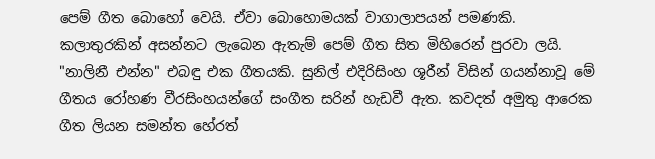පෙම් ගීත බොහෝ වෙයි. ඒවා බොහොමයක් වාගාලාපයන් පමණකි. කලාතුරකින් අසන්නට ලැබෙන ඇතැම් පෙම් ගීත සිත මිහිරෙන් පුරවා ලයි. "නාලිනී එන්න" එබඳු එක ගීතයකි. සුනිල් එදිරිසිංහ ශූරීන් විසින් ගයන්නාවූ මේ ගීතය රෝහණ වීරසිංහයන්ගේ සංගීත සරින් හැඩවී ඇත. කවදත් අමුතු ආරෙක ගීත ලියන සමන්ත හේරත්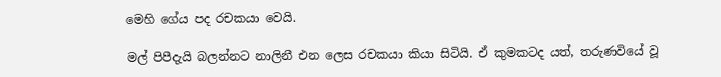මෙහි ගේය පද රචකයා වෙයි.

මල් පිපීදැයි බලන්නට නාලිනී එන ලෙස රචකයා කියා සිටියි. ඒ කුමකටද යත්, තරුණවියේ වූ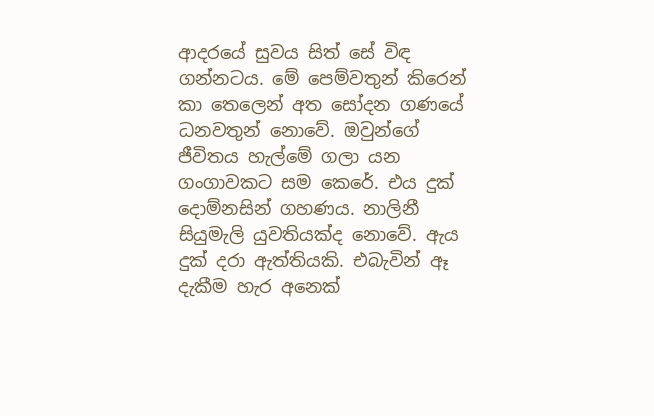ආදරයේ සුවය සිත් සේ විඳ ගන්නටය. මේ පෙම්වතුන් කිරෙන් කා තෙලෙන් අත සෝදන ගණයේ ධනවතුන් නොවේ. ඔවුන්ගේ ජීවිතය හැල්මේ ගලා යන ගංගාවකට සම කෙරේ. එය දුක් දොම්නසින් ගහණය. නාලිනී සියුමැලි යුවතියක්ද නොවේ. ඇය දුක් දරා ඇත්තියකි. එබැවින් ඈ දැකීම හැර අනෙක්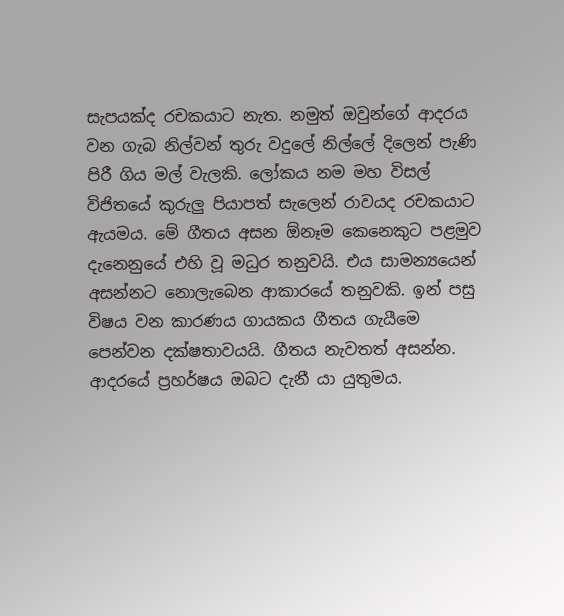සැපයක්ද රචකයාට නැත. නමුත් ඔවුන්ගේ ආදරය වන ගැබ නිල්වන් තුරු වදුලේ නිල්ලේ දිලෙන් පැණි පිරී ගිය මල් වැලකි. ලෝකය නම මහ විසල් විජිතයේ කුරුලු පියාපත් සැලෙන් රාවයද රචකයාට ඇයමය. මේ ගීතය අසන ඕනෑම කෙනෙකුට පළමුව දැනෙනුයේ එහි වූ මධුර තනුවයි. එය සාමන්‍යයෙන් අසන්නට නොලැබෙන ආකාරයේ තනුවකි. ඉන් පසු විෂය වන කාරණය ගායකය ගීතය ගැයීමෙ පෙන්වන දක්ෂතාවයයි. ගීතය නැවතත් අසන්න. ආදරයේ ප්‍රහර්ෂය ඔබට දැනී යා යුතුමය.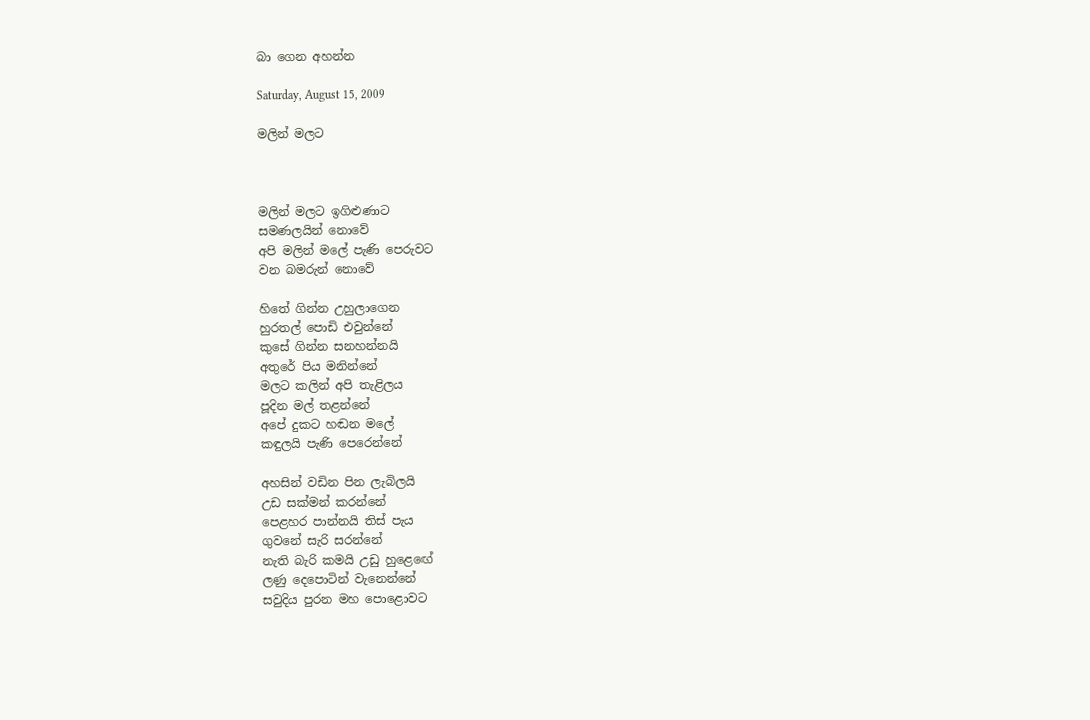බා ගෙන අහන්න

Saturday, August 15, 2009

මලින් මලට



මලින් මලට ඉගිළුණාට
සමණලයින් නොවේ
අපි මලින් මලේ පැණි පෙරුවට
වන බමරුන් නොවේ

හිතේ ගින්න උහුලාගෙන
හුරතල් පොඩි එවුන්නේ
කුසේ ගින්න සනහන්නයි
අතුරේ පිය මනින්නේ
මලට කලින් අපි තැළිලය
පූදින මල් තළන්නේ
අපේ දුකට හඬන මලේ
කඳුලයි පැණි පෙරෙන්නේ

අහසින් වඩින පින ලැබිලයි
උඩ සක්මන් කරන්නේ
පෙළහර පාන්නයි තිස් පැය
ගුවනේ සැරි සරන්නේ
නැති බැරි කමයි උඩු හුළෙඟේ
ලණු දෙපොටින් වැනෙන්නේ
සවුදිය පුරන මහ පොළොවට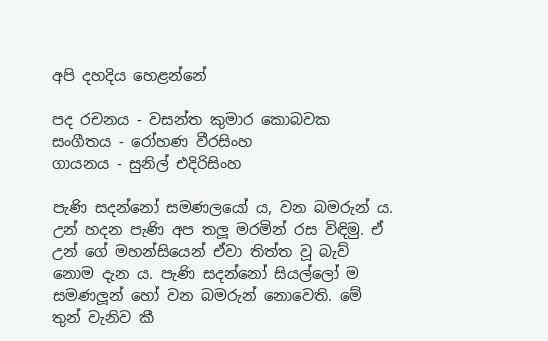අපි දහදිය හෙළන්නේ

පද රචනය - වසන්ත කුමාර කොබවක
සංගීතය - රෝහණ වීරසිංහ
ගායනය - සුනිල් එදිරිසිංහ

පැණි සදන්නෝ සමණලයෝ ය, වන බමරුන් ය. උන් හදන පැණි අප තලූ මරමින් රස විඳිමු. ඒ උන් ගේ මහන්සියෙන් ඒවා තිත්ත වූ බැව් නොම දැන ය. පැණි සදන්නෝ සියල්ලෝ ම සමණලූන් හෝ වන බමරුන් නොවෙති. මේ තුන් වැනිව කී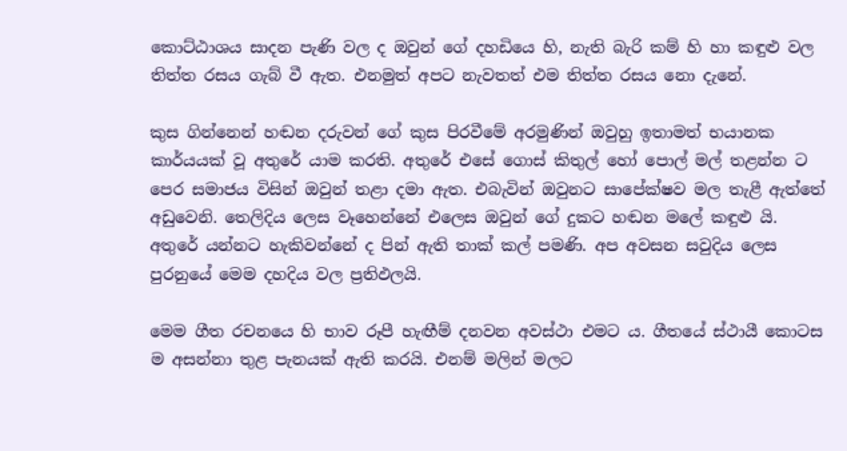කොට්ඨාශය සාදන පැණි වල ද ඔවුන් ගේ දහඩියෙ හි, නැති බැරි කම් හි හා කඳුළු වල තිත්ත රසය ගැබ් වී ඇත. එනමුත් අපට නැවතත් එම තිත්ත රසය නො දැනේ.

කුස ගින්නෙන් හඬන දරුවන් ගේ කුස පිරවීමේ අරමුණින් ඔවුහු ඉතාමත් භයානක කාර්යයක් වූ අතුරේ යාම කරති. අතුරේ එසේ ගොස් කිතුල් හෝ පොල් මල් තළන්න ට පෙර සමාජය විසින් ඔවුන් තළා දමා ඇත. එබැවින් ඔවුනට සාපේක්ෂව මල තැළී ඇත්තේ අඩුවෙනි. තෙලිදිය ලෙස වෑහෙන්නේ එලෙස ඔවුන් ගේ දුකට හඬන මලේ කඳුළු යි. අතුරේ යන්නට හැකිවන්නේ ද පින් ඇති තාක් කල් පමණි. අප අවසන සවුදිය ලෙස පුරනුයේ මෙම දහදිය වල ප්‍රතිඵලයි.

මෙම ගීත රචනයෙ හි භාව රූපී හැඟීම් දනවන අවස්ථා එමට ය. ගීතයේ ස්ථායී කොටස ම අසන්නා තුළ පැනයක් ඇති කරයි. එනම් මලින් මලට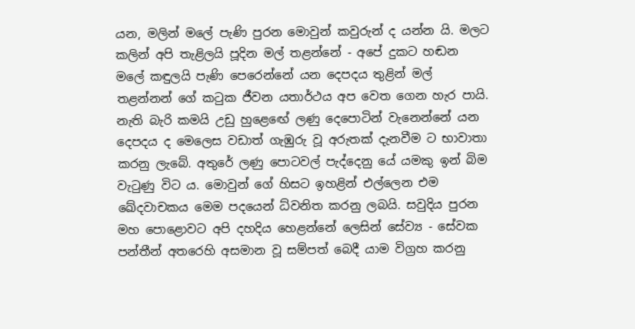යන, මලින් මලේ පැණි පුරන මොවුන් කවුරුන් ද යන්න යි. මලට කලින් අපි තැළිලයි පූදින මල් තළන්නේ - අපේ දුකට හඬන මලේ කඳුලයි පැණි පෙරෙන්නේ යන දෙපදය තුළින් මල් තළන්නන් ගේ කටුක ජීවන යතාර්ථය අප වෙත ගෙන හැර පායි. නැති බැරි කමයි උඩු හුළෙඟේ ලණු දෙපොටින් වැනෙන්නේ යන දෙපදය ද මෙලෙස වඩාත් ගැඹුරු වූ අරුතක් දැනවීම ට භාවාතා කරනු ලැබේ. අතුරේ ලණු පොටවල් පැද්දෙනු යේ යමකු ඉන් බිම වැටුණු විට ය. මොවුන් ගේ හිසට ඉහළින් එල්ලෙන එම ඛේදවාචකය මෙම පදයෙන් ධ්වනිත කරනු ලබයි. සවුදිය පුරන මහ පොළොවට අපි දහදිය හෙළන්නේ ලෙසින් සේව්‍ය - සේවක පන්තීන් අතරෙහි අසමාන වූ සම්පත් බෙදී යාම විග්‍රහ කරනු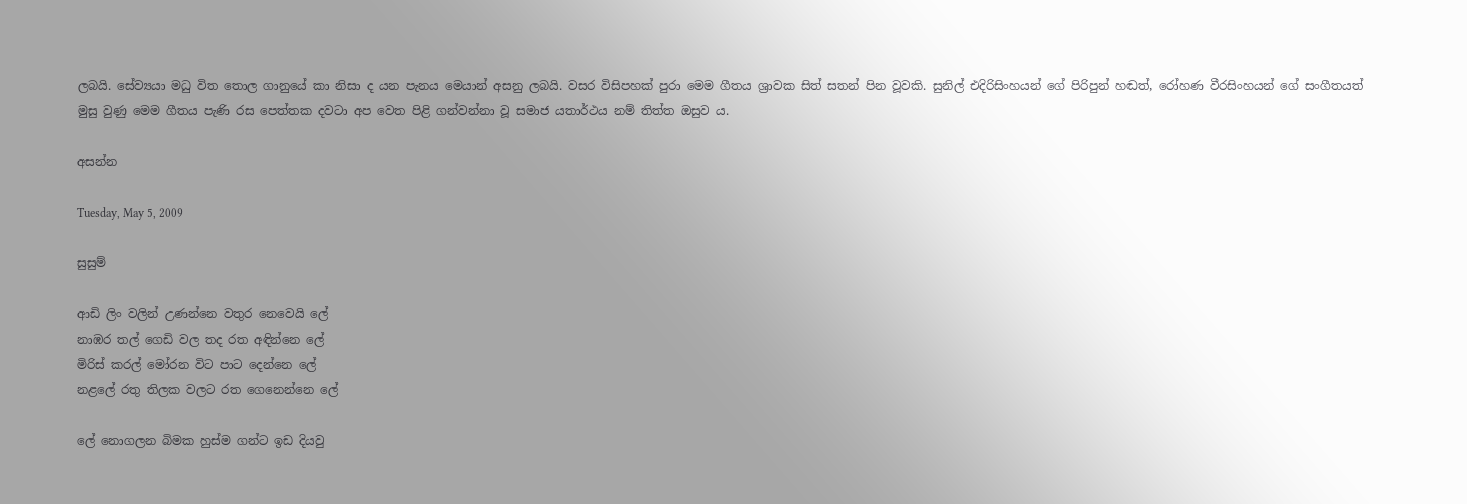ලබයි. සේව්‍යයා මධු විත තොල ගානුයේ කා නිසා ද යන පැනය මෙයාන් අසනු ලබයි. වසර විසිපහක් පුරා මෙම ගීතය ශ්‍රාවක සිත් සතන් පින වූවකි. සුනිල් එදිරිසිංහයන් ගේ පිරිපුන් හඬත්, රෝහණ වීරසිංහයන් ගේ සංගීතයත් මුසු වුණු මෙම ගීතය පැණි රස පෙත්තක දවටා අප වෙත පිළි ගන්වන්නා වූ සමාජ යතාර්ථය නම් තිත්ත ඔසුව ය.

අසන්න

Tuesday, May 5, 2009

සුසුම්

ආඩි ලිං වලින් උණන්නෙ වතුර නෙවෙයි ලේ
නාඹර තල් ගෙඩි වල තද රත අඳින්නෙ ලේ
මිරිස් කරල් මෝරන විට පාට දෙන්නෙ ලේ
නළලේ රතු තිලක වලට රත ගෙනෙන්නෙ ලේ

ලේ නොගලන බිමක හුස්ම ගන්ට ඉඩ දියවු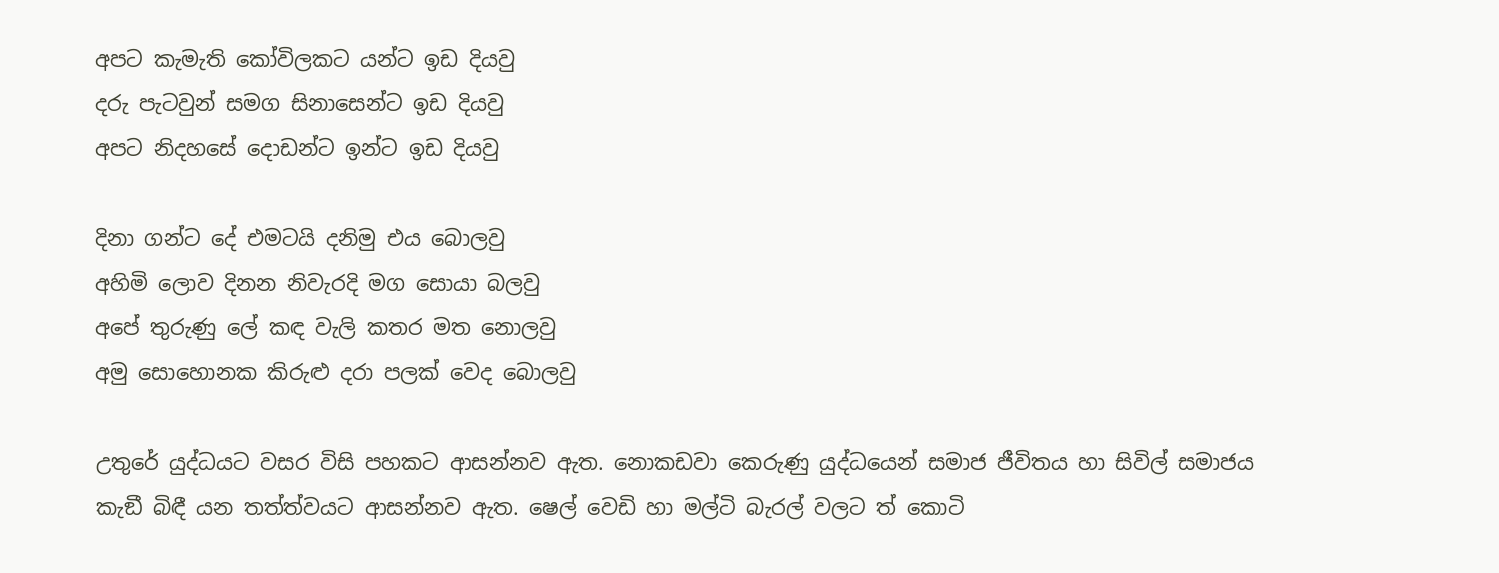අපට කැමැති කෝවිලකට යන්ට ඉඩ දියවු
දරු පැටවුන් සමග සිනාසෙන්ට ඉඩ දියවු
අපට නිදහසේ දොඩන්ට ඉන්ට ඉඩ දියවු

දිනා ගන්ට දේ එමටයි දනිමු එය බොලවු
අහිමි ලොව දිනන නිවැරදි මග සොයා බලවු
අපේ තුරුණු ලේ කඳ වැලි කතර මත නොලවු
අමු සොහොනක කිරුළු දරා පලක් වෙද බොලවු

උතුරේ යුද්ධයට වසර විසි පහකට ආසන්නව ඇත. නොකඩවා කෙරුණු යුද්ධයෙන් සමාජ ජීවිතය හා සිවිල් සමාජය කැඞී බිඳී යන තත්ත්වයට ආසන්නව ඇත. ෂෙල් වෙඩි හා මල්ටි බැරල් වලට ත් කොටි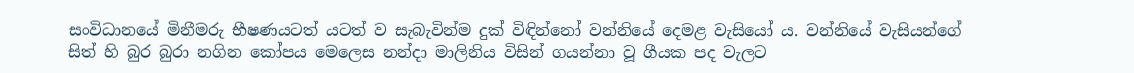සංවිධානයේ මිනීමරු භීෂණයටත් යටත් ව සැබැවින්ම දුක් විඳින්නෝ වන්නියේ දෙමළ වැසියෝ ය. වන්නියේ වැසියන්ගේ සිත් හි බුර බුරා නගින කෝපය මෙලෙස නන්දා මාලිනිය විසින් ගයන්නා වූ ගීයක පද වැලට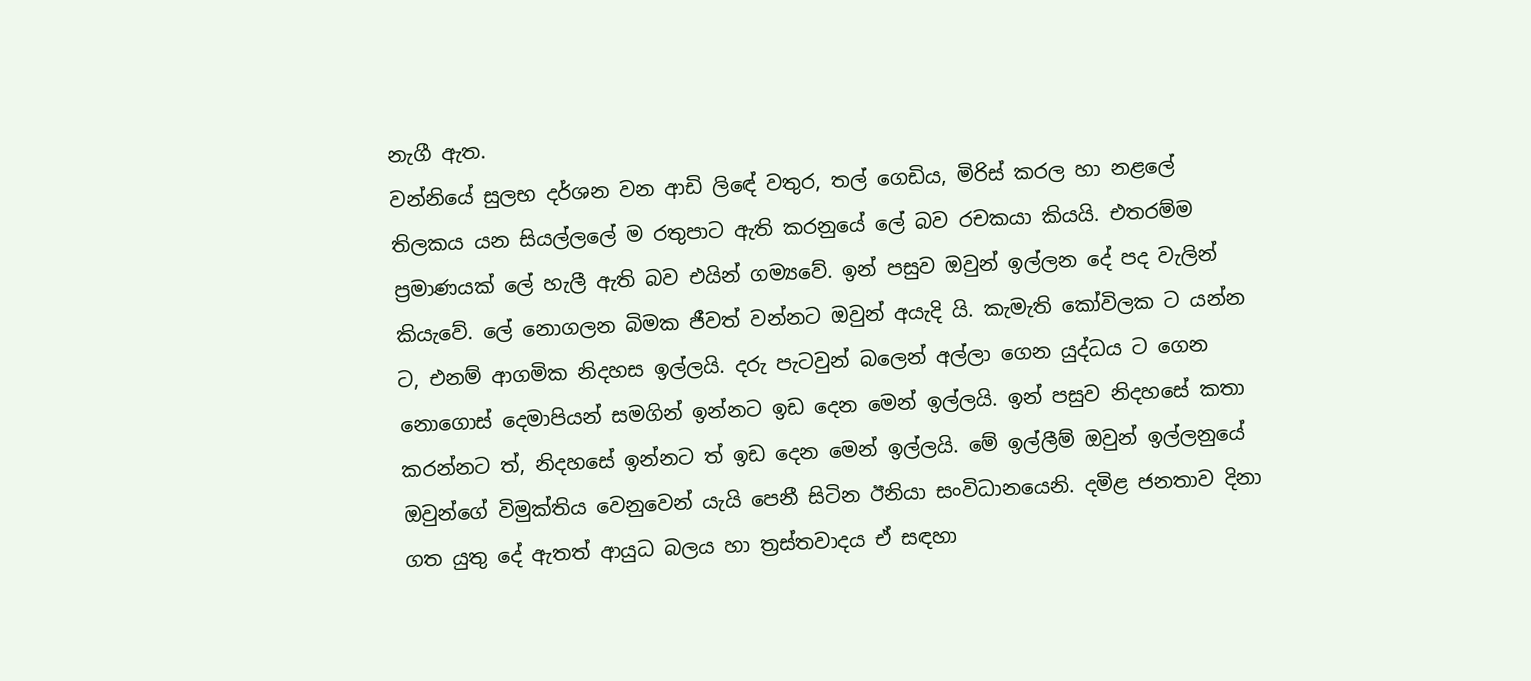නැගී ඇත.
වන්නියේ සුලභ දර්ශන වන ආඩි ලිඳේ වතුර, තල් ගෙඩිය, මිරිස් කරල හා නළලේ තිලකය යන සියල්ලලේ ම රතුපාට ඇති කරනුයේ ලේ බව රචකයා කියයි. එතරම්ම ප්‍රමාණයක් ලේ හැලී ඇති බව එයින් ගම්‍යවේ. ඉන් පසුව ඔවුන් ඉල්ලන දේ පද වැලින් කියැවේ. ලේ නොගලන බිමක ජීවත් වන්නට ඔවුන් අයැදි යි. කැමැති කෝවිලක ට යන්න ට, එනම් ආගමික නිදහස ඉල්ලයි. දරු පැටවුන් බලෙන් අල්ලා ගෙන යුද්ධය ට ගෙන නොගොස් දෙමාපියන් සමගින් ඉන්නට ඉඩ දෙන මෙන් ඉල්ලයි. ඉන් පසුව නිදහසේ කතා කරන්නට ත්, නිදහසේ ඉන්නට ත් ඉඩ දෙන මෙන් ඉල්ලයි. මේ ඉල්ලීම් ඔවුන් ඉල්ලනුයේ ඔවුන්ගේ විමුක්තිය වෙනුවෙන් යැයි පෙනී සිටින ඊනියා සංවිධානයෙනි. දමිළ ජනතාව දිනා ගත යුතු දේ ඇතත් ආයුධ බලය හා ත්‍රස්තවාදය ඒ සඳහා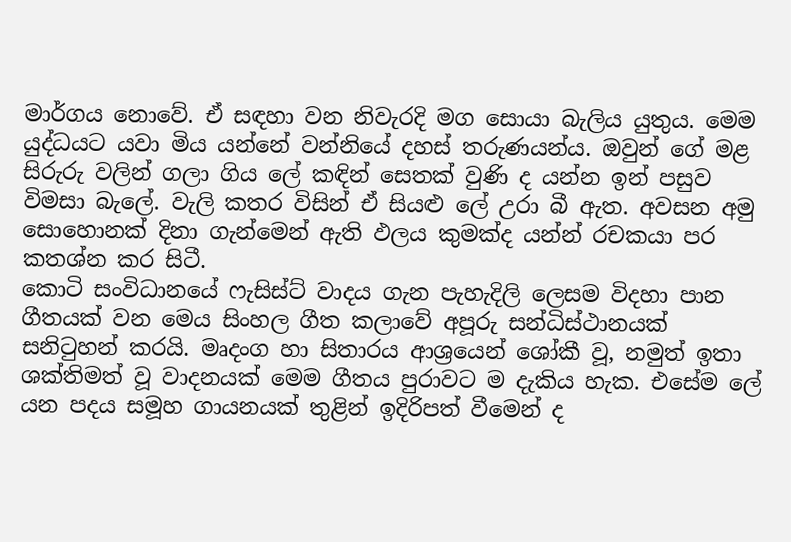මාර්ගය නොවේ. ඒ සඳහා වන නිවැරදි මග සොයා බැලිය යුතුය. මෙම යුද්ධයට යවා මිය යන්නේ වන්නියේ දහස් තරුණයන්ය. ඔවුන් ගේ මළ සිරුරු වලින් ගලා ගිය ලේ කඳින් සෙතක් වුණි ද යන්න ඉන් පසුව විමසා බැලේ. වැලි කතර විසින් ඒ සියළු ලේ උරා බී ඇත. අවසන අමු සොහොනක් දිනා ගැන්මෙන් ඇති ඵලය කුමක්ද යන්න් රචකයා පර කතශ්න කර සිටී.
කොටි සංවිධානයේ ෆැසිස්ට් වාදය ගැන පැහැදිලි ලෙසම විදහා පාන ගීතයක් වන මෙය සිංහල ගීත කලාවේ අපූරු සන්ධිස්ථානයක් සනිටුහන් කරයි. මෘදංග හා සිතාරය ආශ්‍රයෙන් ශෝකී වූ, නමුත් ඉතා ශක්තිමත් වූ වාදනයක් මෙම ගීතය පුරාවට ම දැකිය හැක. එසේම ලේ යන පදය සමූහ ගායනයක් තුළින් ඉදිරිපත් වීමෙන් ද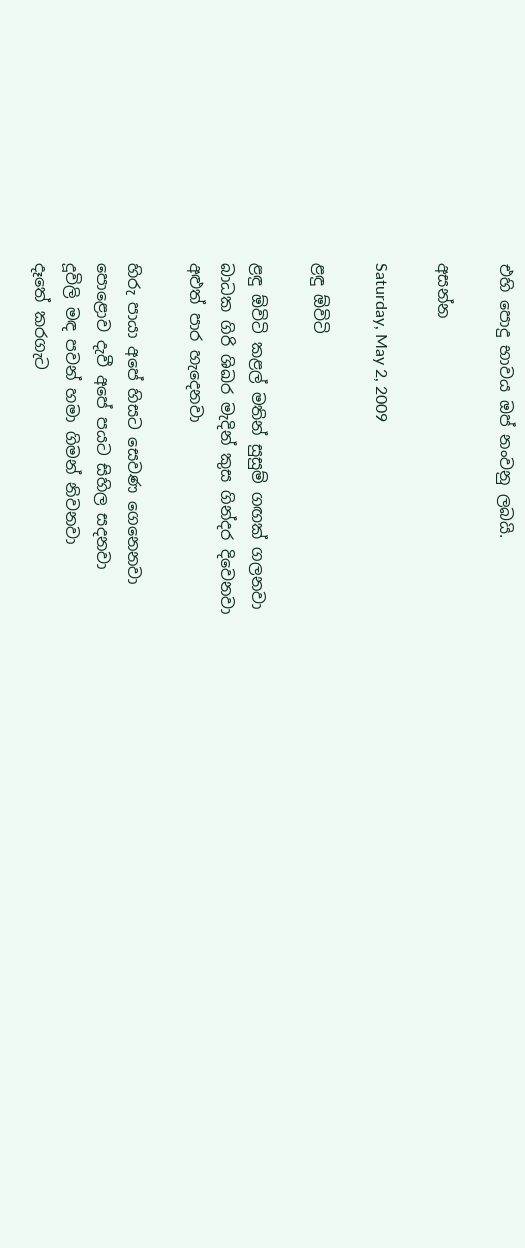එහි පොදු භාවය ඔප් නංවනු ලබයි.

අසන්න

Saturday, May 2, 2009

ළඳු ඕවිටි

ළඳු ඕවිටි කළල් මතින් සුසුම් ගඟක් ගලනවා
බාධක ගිරි ශිඛර මැදින් කුස ගින්දර දිවෙනවා
අළුත් පාර හැදෙනවා

හිරු පායා අපේ හිසට සෙවණ ගෙනෙනවා
පොළොව දැවී අපේ පයට සිහිල සදනවා
දූවිලි මඳ පවන් හමා ගිමන් නිවනවා
දෑතේ කරගැට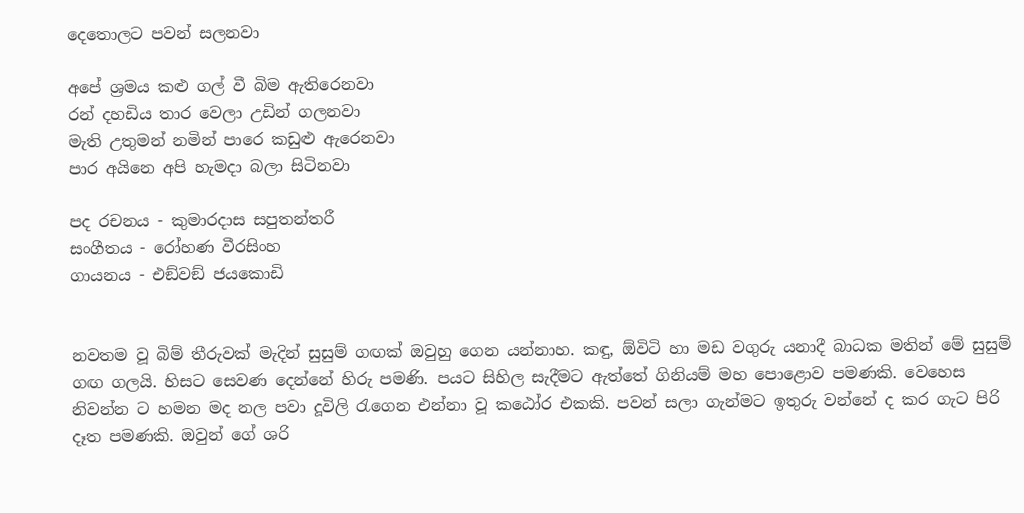දෙතොලට පවන් සලනවා

අපේ ශ්‍රමය කළු ගල් වී බිම ඇතිරෙනවා
රන් දහඩිය තාර වෙලා උඩින් ගලනවා
මැති උතුමන් නමින් පාරෙ කඩුළු ඇරෙනවා
පාර අයිනෙ අපි හැමදා බලා සිටිනවා

පද රචනය - කුමාරදාස සපුතන්තරී
සංගීතය - රෝහණ වීරසිංහ
ගායනය - එඞ්වඞ් ජයකොඩි


නවතම වූ බිම් තීරුවක් මැදින් සුසුම් ගඟක් ඔවුහු ගෙන යන්නාහ. කඳු, ඕවිටි හා මඩ වගුරු යනාදී බාධක මතින් මේ සුසුම් ගඟ ගලයි. හිසට සෙවණ දෙන්නේ හිරු පමණි. පයට සිහිල සැදීමට ඇත්තේ ගිනියම් මහ පොළොව පමණකි. වෙහෙස නිවන්න ට හමන මද නල පවා දූවිලි රැගෙන එන්නා වූ කඨෝර එකකි. පවන් සලා ගැන්මට ඉතුරු වන්නේ ද කර ගැට පිරි දෑත පමණකි. ඔවුන් ගේ ශරි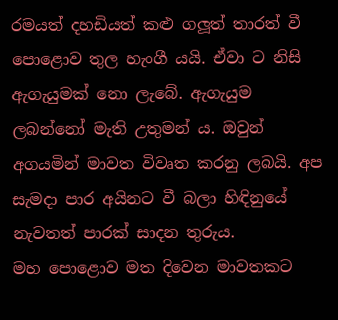රමයත් දහඩියත් කළු ගලූත් තාරත් වී පොළොව තුල හැංගී යයි. ඒවා ට නිසි ඇගැයුමක් නො ලැබේ. ඇගැයුම ලබන්නෝ මැති උතුමන් ය. ඔවුන් අගයමින් මාවත විවෘත කරනු ලබයි. අප සැමදා පාර අයිනට වී බලා හිඳිනුයේ නැවතත් පාරක් සාදන තුරුය.
මහ පොළොව මත දිවෙන මාවතකට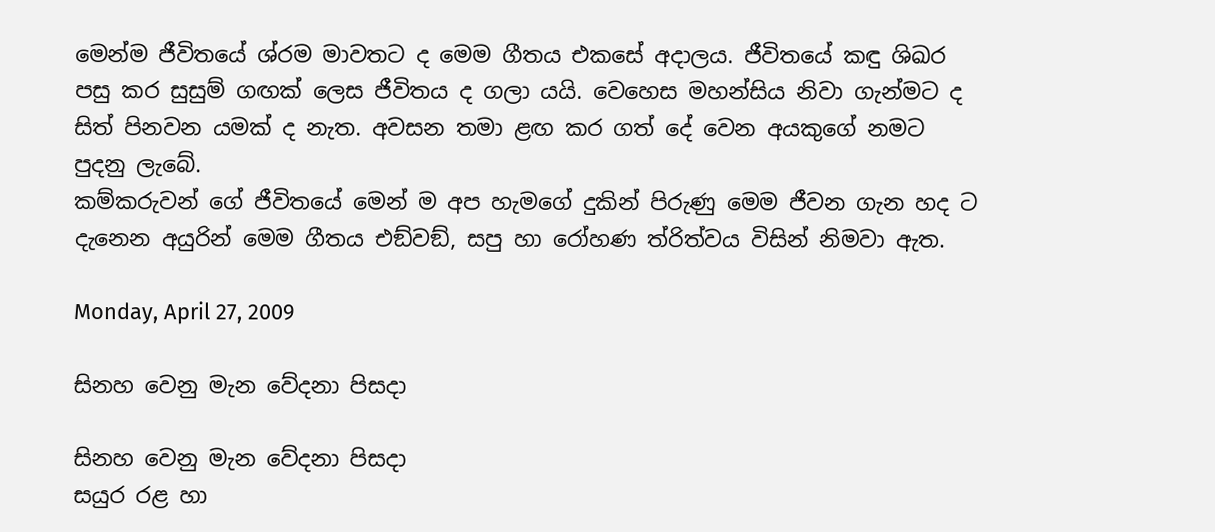මෙන්ම ජීවිතයේ ශ්රම මාවතට ද මෙම ගීතය එකසේ අදාලය. ජීවිතයේ කඳු ශිඛර පසු කර සුසුම් ගඟක් ලෙස ජීවිතය ද ගලා යයි. වෙහෙස මහන්සිය නිවා ගැන්මට ද සිත් පිනවන යමක් ද නැත. අවසන තමා ළඟ කර ගත් දේ වෙන අයකුගේ නමට පුදනු ලැබේ.
කම්කරුවන් ගේ ජීවිතයේ මෙන් ම අප හැමගේ දුකින් පිරුණු මෙම ජීවන ගැන හද ට දැනෙන අයුරින් මෙම ගීතය එඞ්වඞ්, සපු හා රෝහණ ත්රිත්වය විසින් නිමවා ඇත.

Monday, April 27, 2009

සිනහ වෙනු මැන වේදනා පිසදා

සිනහ වෙනු මැන වේදනා පිසදා
සයුර රළ හා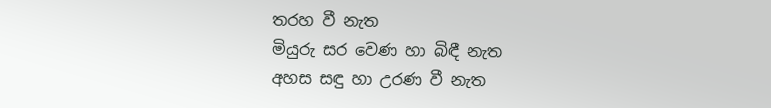තරහ වී නැත
මියුරු සර වෙණ හා බිඳී නැත
අහස සඳු හා උරණ වී නැත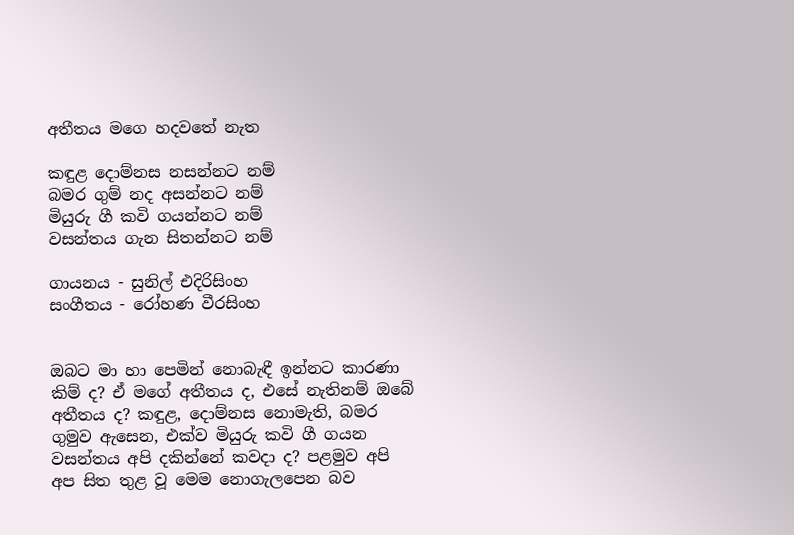අතීතය මගෙ හදවතේ නැත

කඳුළ දොම්නස නසන්නට නම්
බමර ගුම් නද අසන්නට නම්
මියුරු ගී කවි ගයන්නට නම්
වසන්තය ගැන සිතන්නට නම්

ගායනය - සුනිල් එදිරිසිංහ
සංගීතය - රෝහණ වීරසිංහ


ඔබට මා හා පෙමින් නොබැඳී ඉන්නට කාරණා කිම් ද? ඒ මගේ අතීතය ද, එසේ නැතිනම් ඔබේ අතීතය ද? කඳුළ, දොම්නස නොමැති, බමර ගුමුව ඇසෙන, එක්ව මියුරු කවි ගී ගයන වසන්තය අපි දකින්නේ කවදා ද? පළමුව අපි අප සිත තුළ වූ මෙම නොගැලපෙන බව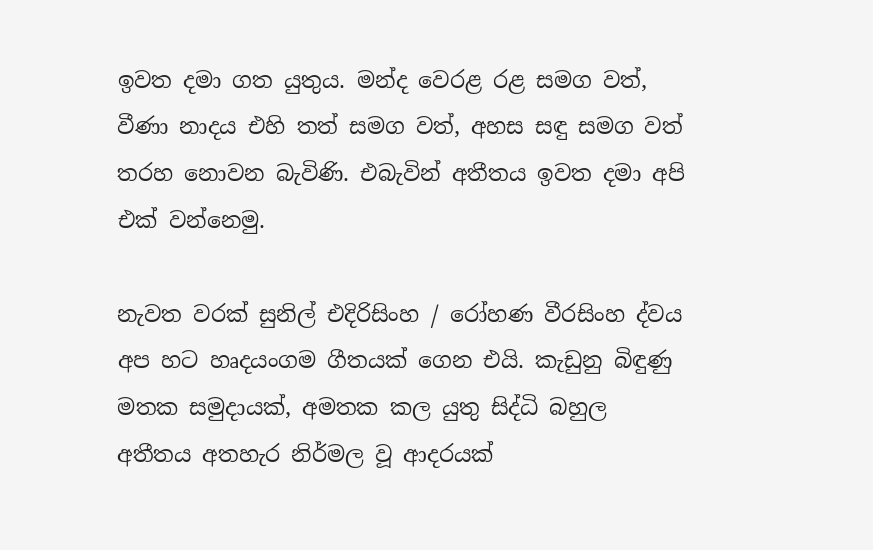ඉවත දමා ගත යුතුය. මන්ද වෙරළ රළ සමග වත්, වීණා නාදය එහි තත් සමග වත්, අහස සඳු සමග වත් තරහ නොවන බැවිණි. එබැවින් අතීතය ඉවත දමා අපි එක් වන්නෙමු.

නැවත වරක් සුනිල් එදිරිසිංහ / රෝහණ වීරසිංහ ද්වය අප හට හෘදයංගම ගීතයක් ගෙන එයි. කැඩුනු බිඳුණු මතක සමුදායක්, අමතක කල යුතු සිද්ධි බහුල අතීතය අතහැර නිර්මල වූ ආදරයක්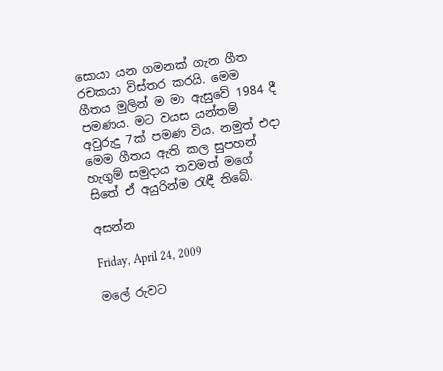සොයා යන ගමනක් ගැන ගීත රචකයා විස්තර කරයි. මෙම ගීතය මුලින් ම මා ඇසුවේ 1984 දී පමණය. මට වයස යන්තම් අවුරුදු 7ක් පමණ විය. නමුත් එදා මෙම ගීතය ඇති කල සුපහන් හැගුම් සමුදාය තවමත් මගේ සිතේ ඒ අයුරින්ම රැඳී තිබේ.

අසන්න

Friday, April 24, 2009

මලේ රුවට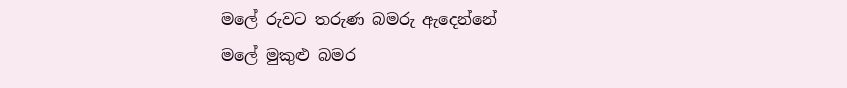මලේ රුවට තරුණ බමරු ඇදෙන්නේ
මලේ මුකුළු බමර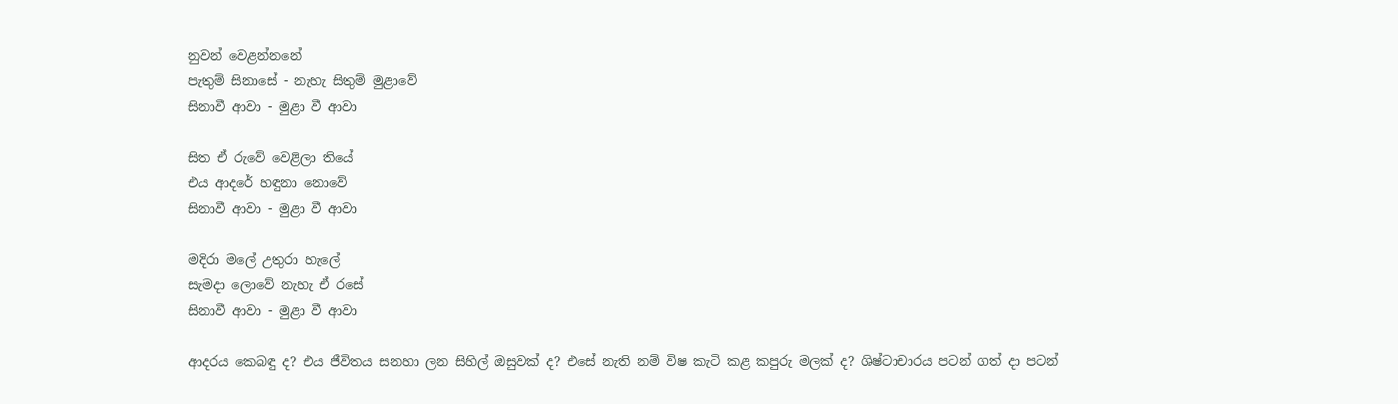නුවන් වෙළන්නනේ
පැතුම් සිනාසේ - නැහැ සිතුම් මුළාවේ
සිනාවී ආවා - මුළා වී ආවා

සිත ඒ රුවේ වෙළිලා තියේ
එය ආදරේ හඳුනා නොවේ
සිනාවී ආවා - මුළා වී ආවා

මදිරා මලේ උතුරා හැලේ
සැමදා ලොවේ නැහැ ඒ රසේ
සිනාවී ආවා - මුළා වී ආවා

ආදරය කෙබඳු ද? එය ජීවිතය සනහා ලන සිහිල් ඔසුවක් ද? එසේ නැති නම් විෂ කැටි කළ කපුරු මලක් ද? ශිෂ්ටාචාරය පටන් ගත් දා පටන්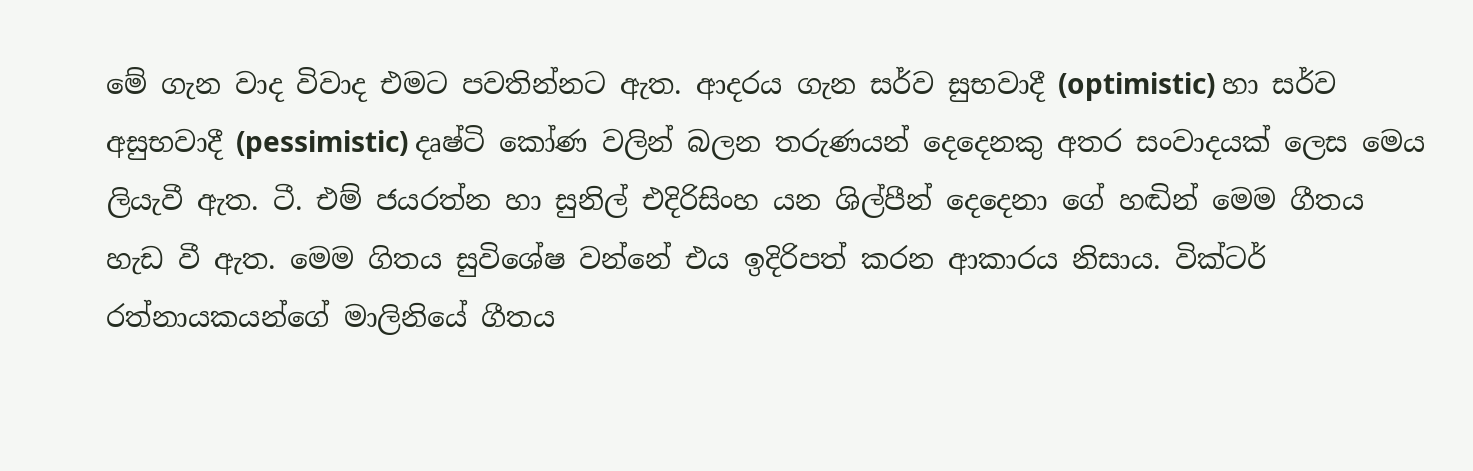මේ ගැන වාද විවාද එමට පවතින්නට ඇත. ආදරය ගැන සර්ව සුභවාදී (optimistic) හා සර්ව අසුභවාදී (pessimistic) දෘෂ්ටි කෝණ වලින් බලන තරුණයන් දෙදෙනකු අතර සංවාදයක් ලෙස මෙය ලියැවී ඇත. ටී. එම් ජයරත්න හා සුනිල් එදිරිසිංහ යන ශිල්පීන් දෙදෙනා ගේ හඬින් මෙම ගීතය හැඩ වී ඇත. මෙම ගිතය සුවිශේෂ වන්නේ එය ඉදිරිපත් කරන ආකාරය නිසාය. වික්ටර් රත්නායකයන්ගේ මාලිනියේ ගීතය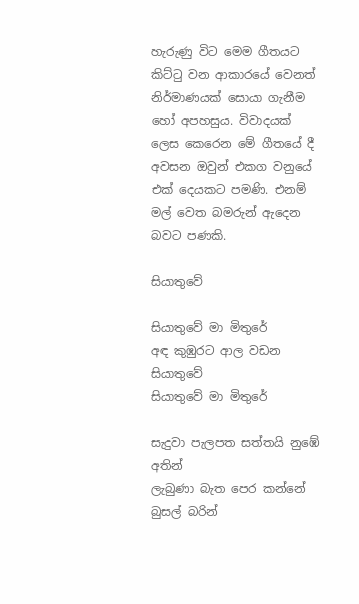හැරුණු විට මෙම ගීතයට කිට්ටු වන ආකාරයේ වෙනත් නිර්මාණයක් සොයා ගැනීම හෝ අපහසුය. විවාදයක් ලෙස කෙරෙන මේ ගීතයේ දී අවසන ඔවුන් එකග වනුයේ එක් දෙයකට පමණි. එනම් මල් වෙත බමරුන් ඇදෙන බවට පණකි.

සියාතුවේ

සියාතුවේ මා මිතුරේ
අඳ කුඹුරට ආල වඩන සියාතුවේ
සියාතුවේ මා මිතුරේ

සැදුවා පැලපත සත්තයි නුඹේ අතින්
ලැබුණා බැත පෙර කන්නේ බුසල් බරින්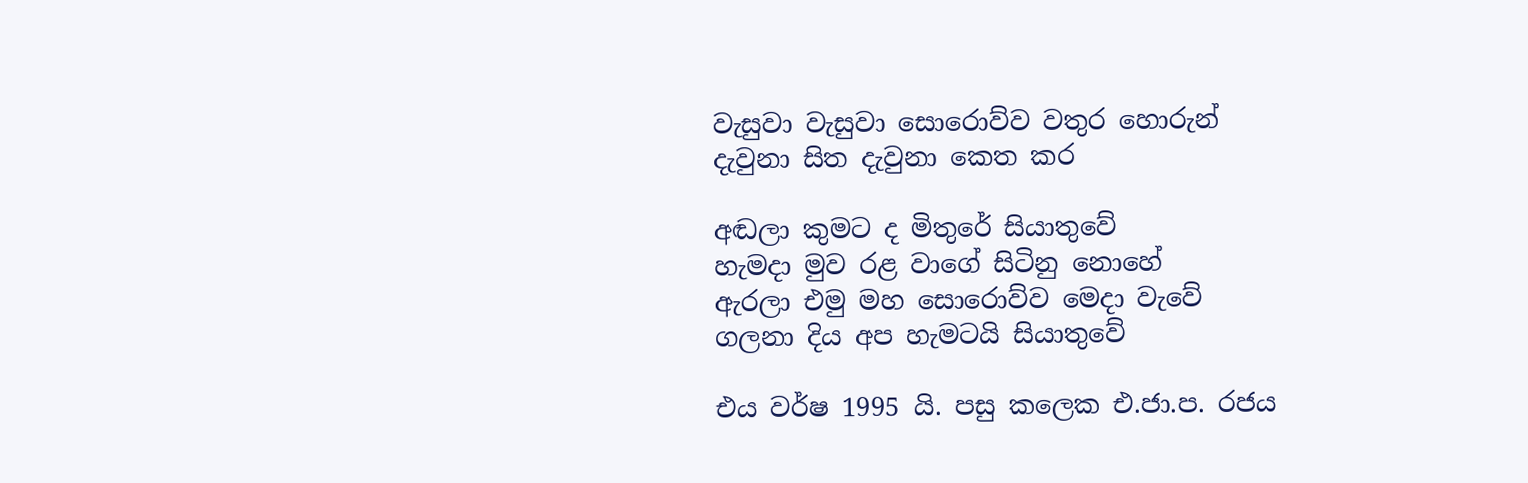වැසුවා වැසුවා සොරොව්ව වතුර හොරුන්
දැවුනා සිත දැවුනා කෙත කර

අඬලා කුමට ද මිතුරේ සියාතුවේ
හැමදා මුව රළ වාගේ සිටිනු නොහේ
ඇරලා එමු මහ සොරොව්ව මෙදා වැවේ
ගලනා දිය අප හැමටයි සියාතුවේ

එය වර්ෂ 1995 යි. පසු කලෙක එ.ජා.ප. රජය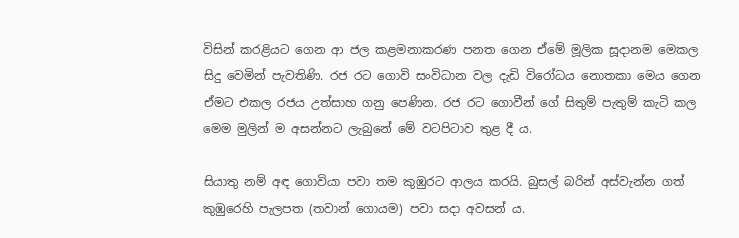විසින් කරළියට ගෙන ආ ජල කළමනාකරණ පනත ගෙන ඒමේ මූලික සූදානම මෙකල සිදු වෙමින් පැවතිණි. රජ රට ගොවි සංවිධාන වල දැඩි විරෝධය නොතකා මෙය ගෙන ඒමට එකල රජය උත්සාහ ගනු පෙණින. රජ රට ගොවීන් ගේ සිතුම් පැතුම් කැටි කල මෙම මුලින් ම අසන්නට ලැබුනේ මේ වටපිටාව තුළ දී ය.

සියාතු නම් අඳ ගොවියා පවා තම කුඹුරට ආලය කරයි. බුසල් බරින් අස්වැන්න ගත් කුඹුරෙහි පැලපත (තවාන් ගොයම) පවා සදා අවසන් ය.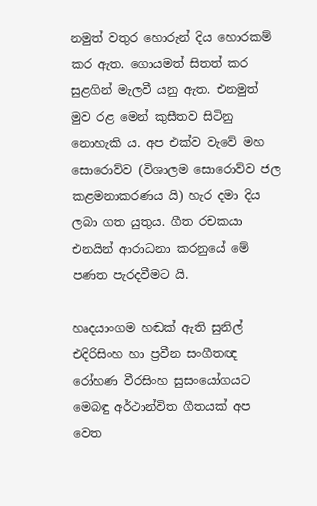නමුත් වතුර හොරුන් දිය හොරකම් කර ඇත. ගොයමත් සිතත් කර සුළගින් මැලවී යනු ඇත. එනමුත් මුව රළ මෙන් කුසීතව සිටිනු නොහැකි ය. අප එක්ව වැවේ මහ සොරොව්ව (විශාලම සොරොව්ව ජල කළමනාකරණය යි) හැර දමා දිය ලබා ගත යුතුය. ගීත රචකයා එනයින් ආරාධනා කරනුයේ මේ පණත පැරදවීමට යි.

හෘදයාංගම හඬක් ඇති සුනිල් එදිරිසිංහ හා ප්‍රවීන සංගීතඥ රෝහණ වීරසිංහ සුසංයෝගයට මෙබඳු අර්ථාන්විත ගීතයක් අප වෙත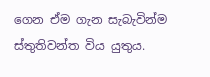ගෙන ඒම ගැන සැබැවින්ම ස්තුතිවන්ත විය යුතුය.